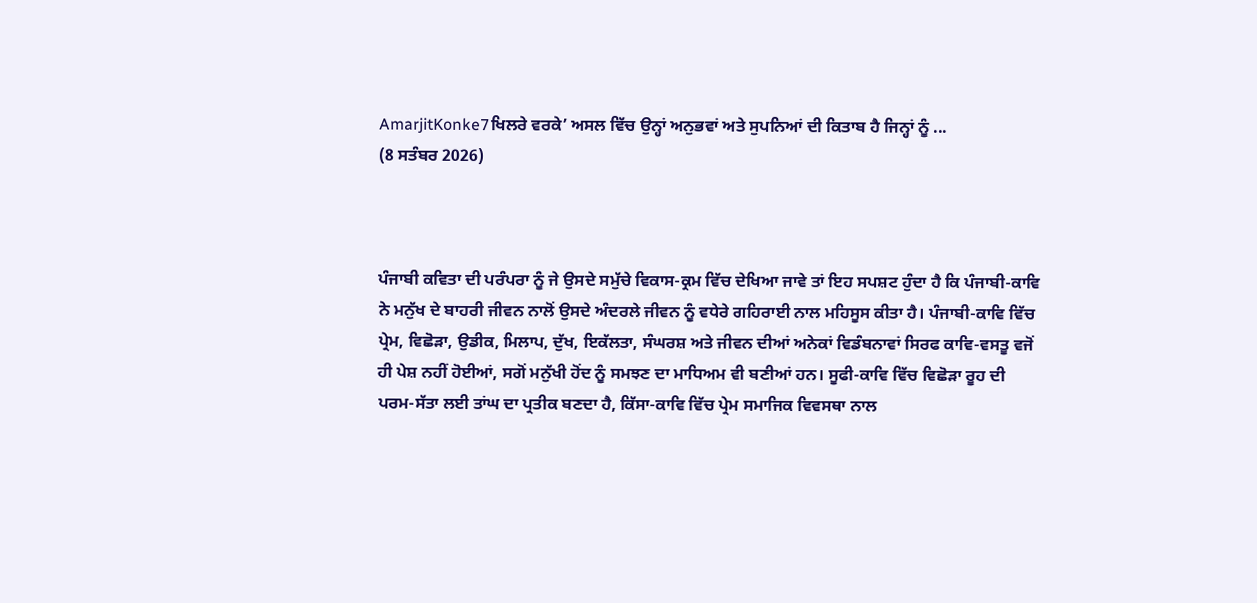AmarjitKonke7ਖਿਲਰੇ ਵਰਕੇ’ ਅਸਲ ਵਿੱਚ ਉਨ੍ਹਾਂ ਅਨੁਭਵਾਂ ਅਤੇ ਸੁਪਨਿਆਂ ਦੀ ਕਿਤਾਬ ਹੈ ਜਿਨ੍ਹਾਂ ਨੂੰ ...
(8 ਸਤੰਬਰ 2026)



ਪੰਜਾਬੀ ਕਵਿਤਾ ਦੀ ਪਰੰਪਰਾ ਨੂੰ ਜੇ ਉਸਦੇ ਸਮੁੱਚੇ ਵਿਕਾਸ-ਕ੍ਰਮ ਵਿੱਚ ਦੇਖਿਆ ਜਾਵੇ ਤਾਂ ਇਹ ਸਪਸ਼ਟ ਹੁੰਦਾ ਹੈ ਕਿ ਪੰਜਾਬੀ-ਕਾਵਿ ਨੇ ਮਨੁੱਖ ਦੇ ਬਾਹਰੀ ਜੀਵਨ ਨਾਲੋਂ ਉਸਦੇ ਅੰਦਰਲੇ ਜੀਵਨ ਨੂੰ ਵਧੇਰੇ ਗਹਿਰਾਈ ਨਾਲ ਮਹਿਸੂਸ ਕੀਤਾ ਹੈ। ਪੰਜਾਬੀ-ਕਾਵਿ ਵਿੱਚ ਪ੍ਰੇਮ, ਵਿਛੋੜਾ, ਉਡੀਕ, ਮਿਲਾਪ, ਦੁੱਖ, ਇਕੱਲਤਾ, ਸੰਘਰਸ਼ ਅਤੇ ਜੀਵਨ ਦੀਆਂ ਅਨੇਕਾਂ ਵਿਡੰਬਨਾਵਾਂ ਸਿਰਫ ਕਾਵਿ-ਵਸਤੂ ਵਜੋਂ ਹੀ ਪੇਸ਼ ਨਹੀਂ ਹੋਈਆਂ, ਸਗੋਂ ਮਨੁੱਖੀ ਹੋਂਦ ਨੂੰ ਸਮਝਣ ਦਾ ਮਾਧਿਅਮ ਵੀ ਬਣੀਆਂ ਹਨ। ਸੂਫੀ-ਕਾਵਿ ਵਿੱਚ ਵਿਛੋੜਾ ਰੂਹ ਦੀ ਪਰਮ-ਸੱਤਾ ਲਈ ਤਾਂਘ ਦਾ ਪ੍ਰਤੀਕ ਬਣਦਾ ਹੈ, ਕਿੱਸਾ-ਕਾਵਿ ਵਿੱਚ ਪ੍ਰੇਮ ਸਮਾਜਿਕ ਵਿਵਸਥਾ ਨਾਲ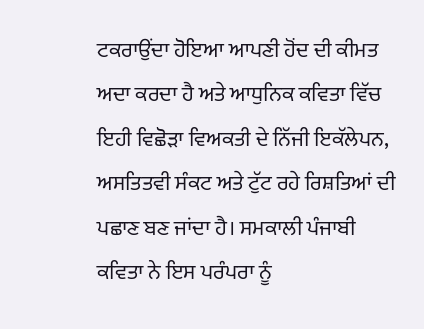ਟਕਰਾਉਂਦਾ ਹੋਇਆ ਆਪਣੀ ਹੋਂਦ ਦੀ ਕੀਮਤ ਅਦਾ ਕਰਦਾ ਹੈ ਅਤੇ ਆਧੁਨਿਕ ਕਵਿਤਾ ਵਿੱਚ ਇਹੀ ਵਿਛੋੜਾ ਵਿਅਕਤੀ ਦੇ ਨਿੱਜੀ ਇਕੱਲੇਪਨ, ਅਸਤਿਤਵੀ ਸੰਕਟ ਅਤੇ ਟੁੱਟ ਰਹੇ ਰਿਸ਼ਤਿਆਂ ਦੀ ਪਛਾਣ ਬਣ ਜਾਂਦਾ ਹੈ। ਸਮਕਾਲੀ ਪੰਜਾਬੀ ਕਵਿਤਾ ਨੇ ਇਸ ਪਰੰਪਰਾ ਨੂੰ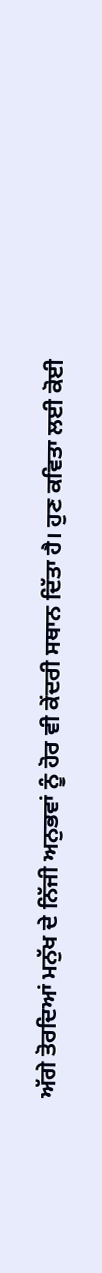ਅੱਗੇ ਤੋਰਦਿਆਂ ਮਨੁੱਖ ਦੇ ਨਿੱਜੀ ਅਨੁਭਵਾਂ ਨੂੰ ਹੋਰ ਵੀ ਕੇਂਦਰੀ ਸਥਾਨ ਦਿੱਤਾ ਹੈ। ਹੁਣ ਕਵਿਤਾ ਲਈ ਕੋਈ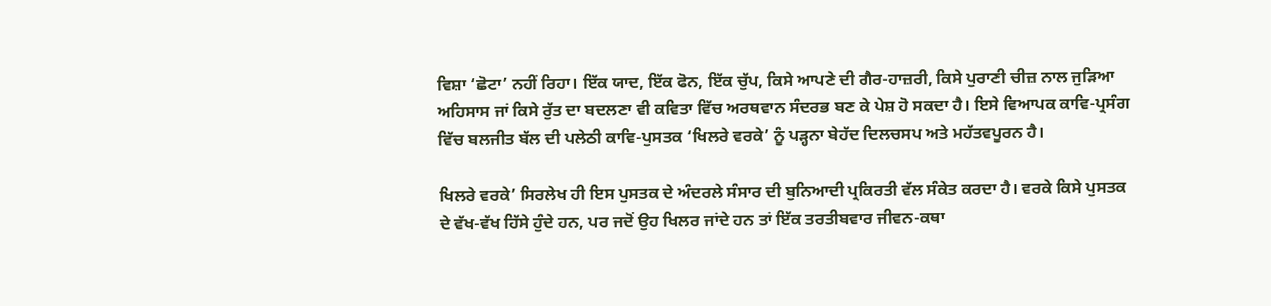ਵਿਸ਼ਾ ‘ਛੋਟਾ’ ਨਹੀਂ ਰਿਹਾ। ਇੱਕ ਯਾਦ, ਇੱਕ ਫੋਨ, ਇੱਕ ਚੁੱਪ, ਕਿਸੇ ਆਪਣੇ ਦੀ ਗੈਰ-ਹਾਜ਼ਰੀ, ਕਿਸੇ ਪੁਰਾਣੀ ਚੀਜ਼ ਨਾਲ ਜੁੜਿਆ ਅਹਿਸਾਸ ਜਾਂ ਕਿਸੇ ਰੁੱਤ ਦਾ ਬਦਲਣਾ ਵੀ ਕਵਿਤਾ ਵਿੱਚ ਅਰਥਵਾਨ ਸੰਦਰਭ ਬਣ ਕੇ ਪੇਸ਼ ਹੋ ਸਕਦਾ ਹੈ। ਇਸੇ ਵਿਆਪਕ ਕਾਵਿ-ਪ੍ਰਸੰਗ ਵਿੱਚ ਬਲਜੀਤ ਬੱਲ ਦੀ ਪਲੇਠੀ ਕਾਵਿ-ਪੁਸਤਕ ‘ਖਿਲਰੇ ਵਰਕੇ’ ਨੂੰ ਪੜ੍ਹਨਾ ਬੇਹੱਦ ਦਿਲਚਸਪ ਅਤੇ ਮਹੱਤਵਪੂਰਨ ਹੈ।

ਖਿਲਰੇ ਵਰਕੇ’ ਸਿਰਲੇਖ ਹੀ ਇਸ ਪੁਸਤਕ ਦੇ ਅੰਦਰਲੇ ਸੰਸਾਰ ਦੀ ਬੁਨਿਆਦੀ ਪ੍ਰਕਿਰਤੀ ਵੱਲ ਸੰਕੇਤ ਕਰਦਾ ਹੈ। ਵਰਕੇ ਕਿਸੇ ਪੁਸਤਕ ਦੇ ਵੱਖ-ਵੱਖ ਹਿੱਸੇ ਹੁੰਦੇ ਹਨ, ਪਰ ਜਦੋਂ ਉਹ ਖਿਲਰ ਜਾਂਦੇ ਹਨ ਤਾਂ ਇੱਕ ਤਰਤੀਬਵਾਰ ਜੀਵਨ-ਕਥਾ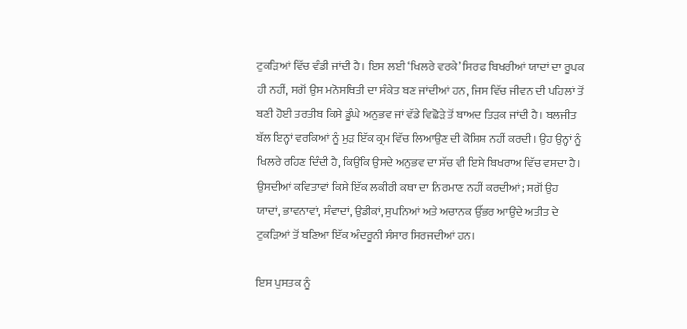ਟੁਕੜਿਆਂ ਵਿੱਚ ਵੰਡੀ ਜਾਂਦੀ ਹੈ। ਇਸ ਲਈ ‘ਖਿਲਰੇ ਵਰਕੇ’ ਸਿਰਫ ਬਿਖਰੀਆਂ ਯਾਦਾਂ ਦਾ ਰੂਪਕ ਹੀ ਨਹੀਂ, ਸਗੋਂ ਉਸ ਮਨੋਸਥਿਤੀ ਦਾ ਸੰਕੇਤ ਬਣ ਜਾਂਦੀਆਂ ਹਨ, ਜਿਸ ਵਿੱਚ ਜੀਵਨ ਦੀ ਪਹਿਲਾਂ ਤੋਂ ਬਣੀ ਹੋਈ ਤਰਤੀਬ ਕਿਸੇ ਡੂੰਘੇ ਅਨੁਭਵ ਜਾਂ ਵੱਡੇ ਵਿਛੋੜੇ ਤੋਂ ਬਾਅਦ ਤਿੜਕ ਜਾਂਦੀ ਹੈ। ਬਲਜੀਤ ਬੱਲ ਇਨ੍ਹਾਂ ਵਰਕਿਆਂ ਨੂੰ ਮੁੜ ਇੱਕ ਕ੍ਰਮ ਵਿੱਚ ਲਿਆਉਣ ਦੀ ਕੋਸ਼ਿਸ਼ ਨਹੀਂ ਕਰਦੀ। ਉਹ ਉਨ੍ਹਾਂ ਨੂੰ ਖਿਲਰੇ ਰਹਿਣ ਦਿੰਦੀ ਹੈ, ਕਿਉਂਕਿ ਉਸਦੇ ਅਨੁਭਵ ਦਾ ਸੱਚ ਵੀ ਇਸੇ ਬਿਖਰਾਅ ਵਿੱਚ ਵਸਦਾ ਹੈ। ਉਸਦੀਆਂ ਕਵਿਤਾਵਾਂ ਕਿਸੇ ਇੱਕ ਲਕੀਰੀ ਕਥਾ ਦਾ ਨਿਰਮਾਣ ਨਹੀਂ ਕਰਦੀਆਂ; ਸਗੋਂ ਉਹ ਯਾਦਾਂ, ਭਾਵਨਾਵਾਂ, ਸੰਵਾਦਾਂ, ਉਡੀਕਾਂ, ਸੁਪਨਿਆਂ ਅਤੇ ਅਚਾਨਕ ਉੱਭਰ ਆਉਂਦੇ ਅਤੀਤ ਦੇ ਟੁਕੜਿਆਂ ਤੋਂ ਬਣਿਆ ਇੱਕ ਅੰਦਰੂਨੀ ਸੰਸਾਰ ਸਿਰਜਦੀਆਂ ਹਨ।

ਇਸ ਪੁਸਤਕ ਨੂੰ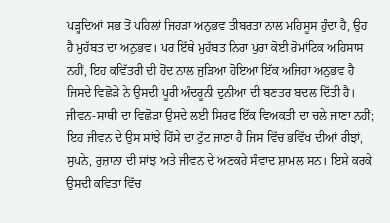ਪੜ੍ਹਦਿਆਂ ਸਭ ਤੋਂ ਪਹਿਲਾਂ ਜਿਹੜਾ ਅਨੁਭਵ ਤੀਬਰਤਾ ਨਾਲ ਮਹਿਸੂਸ ਹੁੰਦਾ ਹੈ, ਉਹ ਹੈ ਮੁਹੱਬਤ ਦਾ ਅਨੁਭਵ। ਪਰ ਇੱਥੇ ਮੁਹੱਬਤ ਨਿਰਾ ਪੁਰਾ ਕੋਈ ਰੋਮਾਂਟਿਕ ਅਹਿਸਾਸ ਨਹੀਂ, ਇਹ ਕਵਿੱਤਰੀ ਦੀ ਹੋਂਦ ਨਾਲ ਜੁੜਿਆ ਹੋਇਆ ਇੱਕ ਅਜਿਹਾ ਅਨੁਭਵ ਹੈ ਜਿਸਦੇ ਵਿਛੋੜੇ ਨੇ ਉਸਦੀ ਪੂਰੀ ਅੰਦਰੂਨੀ ਦੁਨੀਆ ਦੀ ਬਣਤਰ ਬਦਲ ਦਿੱਤੀ ਹੈ। ਜੀਵਨ-ਸਾਥੀ ਦਾ ਵਿਛੋੜਾ ਉਸਦੇ ਲਈ ਸਿਰਫ ਇੱਕ ਵਿਅਕਤੀ ਦਾ ਚਲੇ ਜਾਣਾ ਨਹੀਂ; ਇਹ ਜੀਵਨ ਦੇ ਉਸ ਸਾਂਝੇ ਹਿੱਸੇ ਦਾ ਟੁੱਟ ਜਾਣਾ ਹੈ ਜਿਸ ਵਿੱਚ ਭਵਿੱਖ ਦੀਆਂ ਰੀਝਾਂ, ਸੁਪਨੇ, ਰੁਜ਼ਾਨਾ ਦੀ ਸਾਂਝ ਅਤੇ ਜੀਵਨ ਦੇ ਅਣਕਹੇ ਸੰਵਾਦ ਸ਼ਾਮਲ ਸਨ। ਇਸੇ ਕਰਕੇ ਉਸਦੀ ਕਵਿਤਾ ਵਿੱਚ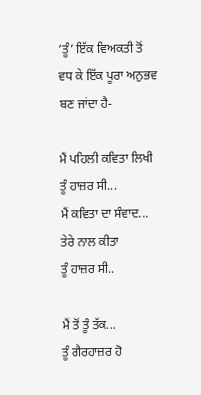‘ਤੂੰ’ ਇੱਕ ਵਿਅਕਤੀ ਤੋਂ ਵਧ ਕੇ ਇੱਕ ਪੂਰਾ ਅਨੁਭਵ ਬਣ ਜਾਂਦਾ ਹੈ-

ਮੈਂ ਪਹਿਲੀ ਕਵਿਤਾ ਲਿਖੀ
ਤੂੰ ਹਾਜ਼ਰ ਸੀ...
ਮੈਂ ਕਵਿਤਾ ਦਾ ਸੰਵਾਦ...
ਤੇਰੇ ਨਾਲ ਕੀਤਾ
ਤੂੰ ਹਾਜ਼ਰ ਸੀ..

ਮੈਂ ਤੋਂ ਤੂੰ ਤੱਕ...
ਤੂੰ ਗੈਰਹਾਜ਼ਰ ਹੋ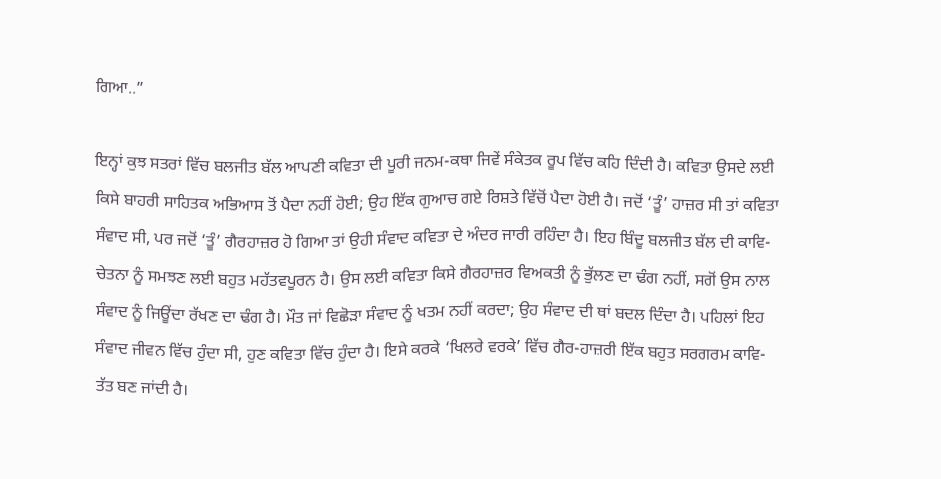ਗਿਆ..”

ਇਨ੍ਹਾਂ ਕੁਝ ਸਤਰਾਂ ਵਿੱਚ ਬਲਜੀਤ ਬੱਲ ਆਪਣੀ ਕਵਿਤਾ ਦੀ ਪੂਰੀ ਜਨਮ-ਕਥਾ ਜਿਵੇਂ ਸੰਕੇਤਕ ਰੂਪ ਵਿੱਚ ਕਹਿ ਦਿੰਦੀ ਹੈ। ਕਵਿਤਾ ਉਸਦੇ ਲਈ ਕਿਸੇ ਬਾਹਰੀ ਸਾਹਿਤਕ ਅਭਿਆਸ ਤੋਂ ਪੈਦਾ ਨਹੀਂ ਹੋਈ; ਉਹ ਇੱਕ ਗੁਆਚ ਗਏ ਰਿਸ਼ਤੇ ਵਿੱਚੋਂ ਪੈਦਾ ਹੋਈ ਹੈ। ਜਦੋਂ ‘ਤੂੰ’ ਹਾਜ਼ਰ ਸੀ ਤਾਂ ਕਵਿਤਾ ਸੰਵਾਦ ਸੀ, ਪਰ ਜਦੋਂ ‘ਤੂੰ’ ਗੈਰਹਾਜ਼ਰ ਹੋ ਗਿਆ ਤਾਂ ਉਹੀ ਸੰਵਾਦ ਕਵਿਤਾ ਦੇ ਅੰਦਰ ਜਾਰੀ ਰਹਿੰਦਾ ਹੈ। ਇਹ ਬਿੰਦੂ ਬਲਜੀਤ ਬੱਲ ਦੀ ਕਾਵਿ-ਚੇਤਨਾ ਨੂੰ ਸਮਝਣ ਲਈ ਬਹੁਤ ਮਹੱਤਵਪੂਰਨ ਹੈ। ਉਸ ਲਈ ਕਵਿਤਾ ਕਿਸੇ ਗੈਰਹਾਜ਼ਰ ਵਿਅਕਤੀ ਨੂੰ ਭੁੱਲਣ ਦਾ ਢੰਗ ਨਹੀਂ, ਸਗੋਂ ਉਸ ਨਾਲ ਸੰਵਾਦ ਨੂੰ ਜਿਊਂਦਾ ਰੱਖਣ ਦਾ ਢੰਗ ਹੈ। ਮੌਤ ਜਾਂ ਵਿਛੋੜਾ ਸੰਵਾਦ ਨੂੰ ਖਤਮ ਨਹੀਂ ਕਰਦਾ; ਉਹ ਸੰਵਾਦ ਦੀ ਥਾਂ ਬਦਲ ਦਿੰਦਾ ਹੈ। ਪਹਿਲਾਂ ਇਹ ਸੰਵਾਦ ਜੀਵਨ ਵਿੱਚ ਹੁੰਦਾ ਸੀ, ਹੁਣ ਕਵਿਤਾ ਵਿੱਚ ਹੁੰਦਾ ਹੈ। ਇਸੇ ਕਰਕੇ ‘ਖਿਲਰੇ ਵਰਕੇ’ ਵਿੱਚ ਗੈਰ-ਹਾਜ਼ਰੀ ਇੱਕ ਬਹੁਤ ਸਰਗਰਮ ਕਾਵਿ-ਤੱਤ ਬਣ ਜਾਂਦੀ ਹੈ।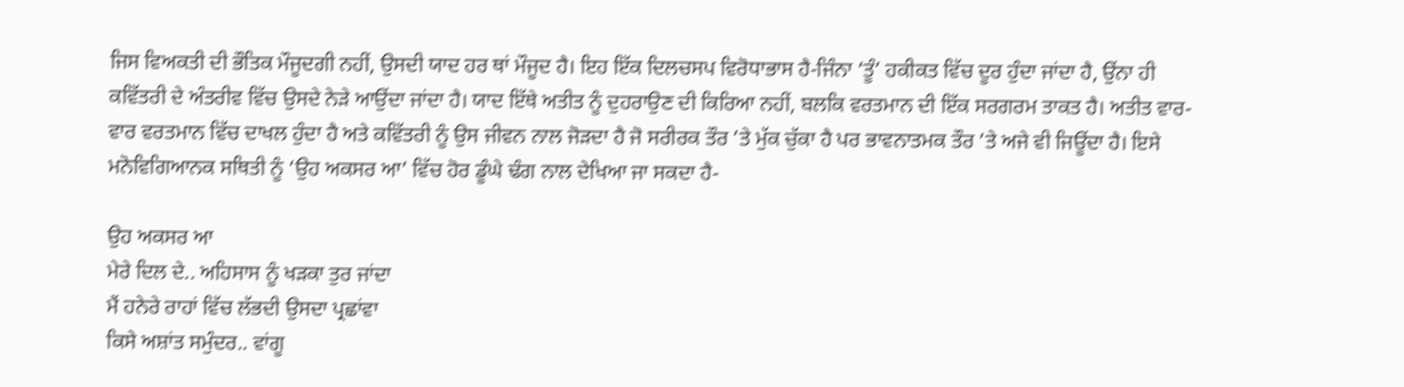ਜਿਸ ਵਿਅਕਤੀ ਦੀ ਭੌਤਿਕ ਮੌਜੂਦਗੀ ਨਹੀਂ, ਉਸਦੀ ਯਾਦ ਹਰ ਥਾਂ ਮੌਜੂਦ ਹੈ। ਇਹ ਇੱਕ ਦਿਲਚਸਪ ਵਿਰੋਧਾਭਾਸ ਹੈ-ਜਿੰਨਾ ‘ਤੂੰ’ ਹਕੀਕਤ ਵਿੱਚ ਦੂਰ ਹੁੰਦਾ ਜਾਂਦਾ ਹੈ, ਉਂਨਾ ਹੀ ਕਵਿੱਤਰੀ ਦੇ ਅੰਤਰੀਵ ਵਿੱਚ ਉਸਦੇ ਨੇੜੇ ਆਉਂਦਾ ਜਾਂਦਾ ਹੈ। ਯਾਦ ਇੱਥੇ ਅਤੀਤ ਨੂੰ ਦੁਹਰਾਉਣ ਦੀ ਕਿਰਿਆ ਨਹੀਂ, ਬਲਕਿ ਵਰਤਮਾਨ ਦੀ ਇੱਕ ਸਰਗਰਮ ਤਾਕਤ ਹੈ। ਅਤੀਤ ਵਾਰ-ਵਾਰ ਵਰਤਮਾਨ ਵਿੱਚ ਦਾਖਲ ਹੁੰਦਾ ਹੈ ਅਤੇ ਕਵਿੱਤਰੀ ਨੂੰ ਉਸ ਜੀਵਨ ਨਾਲ ਜੋੜਦਾ ਹੈ ਜੋ ਸਰੀਰਕ ਤੌਰ ’ਤੇ ਮੁੱਕ ਚੁੱਕਾ ਹੈ ਪਰ ਭਾਵਨਾਤਮਕ ਤੌਰ ’ਤੇ ਅਜੇ ਵੀ ਜਿਊਂਦਾ ਹੈ। ਇਸੇ ਮਨੋਵਿਗਿਆਨਕ ਸਥਿਤੀ ਨੂੰ ‘ਉਹ ਅਕਸਰ ਆ’ ਵਿੱਚ ਹੋਰ ਡੂੰਘੇ ਢੰਗ ਨਾਲ ਦੇਖਿਆ ਜਾ ਸਕਦਾ ਹੈ-

ਉਹ ਅਕਸਰ ਆ
ਮੇਰੇ ਦਿਲ ਦੇ.. ਅਹਿਸਾਸ ਨੂੰ ਖੜਕਾ ਤੁਰ ਜਾਂਦਾ
ਮੈਂ ਹਨੇਰੇ ਰਾਹਾਂ ਵਿੱਚ ਲੱਭਦੀ ਉਸਦਾ ਪ੍ਰਛਾਂਵਾ
ਕਿਸੇ ਅਸ਼ਾਂਤ ਸਮੁੰਦਰ.. ਵਾਂਗੂ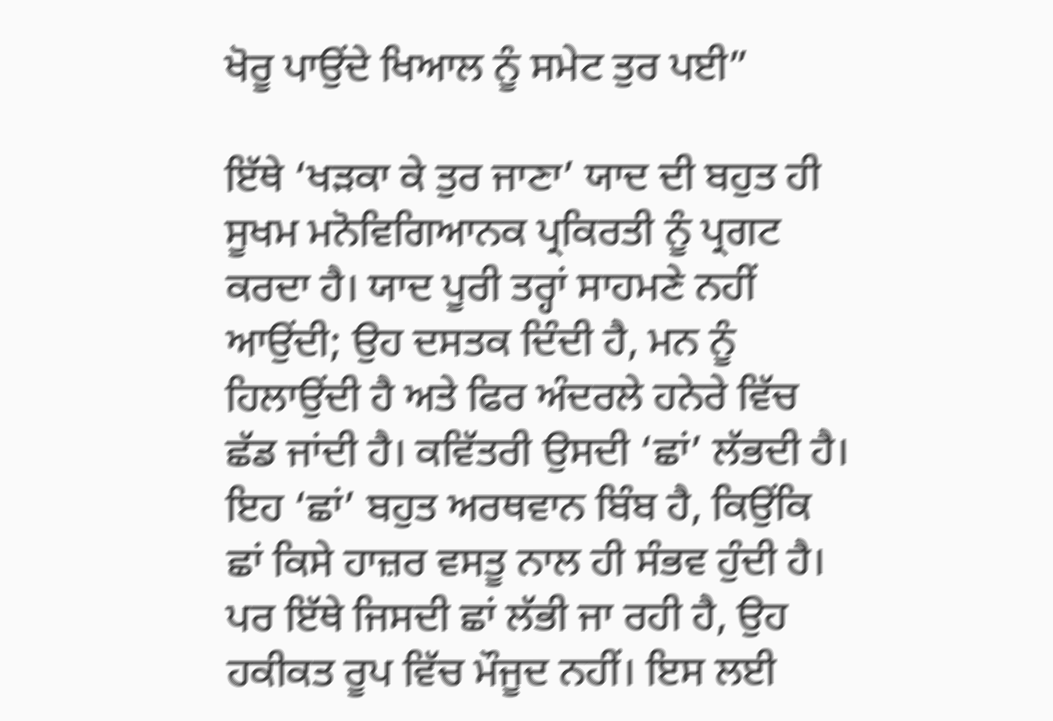ਖੋਰੂ ਪਾਉਂਦੇ ਖਿਆਲ ਨੂੰ ਸਮੇਟ ਤੁਰ ਪਈ”

ਇੱਥੇ ‘ਖੜਕਾ ਕੇ ਤੁਰ ਜਾਣਾ’ ਯਾਦ ਦੀ ਬਹੁਤ ਹੀ ਸੂਖਮ ਮਨੋਵਿਗਿਆਨਕ ਪ੍ਰਕਿਰਤੀ ਨੂੰ ਪ੍ਰਗਟ ਕਰਦਾ ਹੈ। ਯਾਦ ਪੂਰੀ ਤਰ੍ਹਾਂ ਸਾਹਮਣੇ ਨਹੀਂ ਆਉਂਦੀ; ਉਹ ਦਸਤਕ ਦਿੰਦੀ ਹੈ, ਮਨ ਨੂੰ ਹਿਲਾਉਂਦੀ ਹੈ ਅਤੇ ਫਿਰ ਅੰਦਰਲੇ ਹਨੇਰੇ ਵਿੱਚ ਛੱਡ ਜਾਂਦੀ ਹੈ। ਕਵਿੱਤਰੀ ਉਸਦੀ ‘ਛਾਂ’ ਲੱਭਦੀ ਹੈ। ਇਹ ‘ਛਾਂ’ ਬਹੁਤ ਅਰਥਵਾਨ ਬਿੰਬ ਹੈ, ਕਿਉਂਕਿ ਛਾਂ ਕਿਸੇ ਹਾਜ਼ਰ ਵਸਤੂ ਨਾਲ ਹੀ ਸੰਭਵ ਹੁੰਦੀ ਹੈ। ਪਰ ਇੱਥੇ ਜਿਸਦੀ ਛਾਂ ਲੱਭੀ ਜਾ ਰਹੀ ਹੈ, ਉਹ ਹਕੀਕਤ ਰੂਪ ਵਿੱਚ ਮੌਜੂਦ ਨਹੀਂ। ਇਸ ਲਈ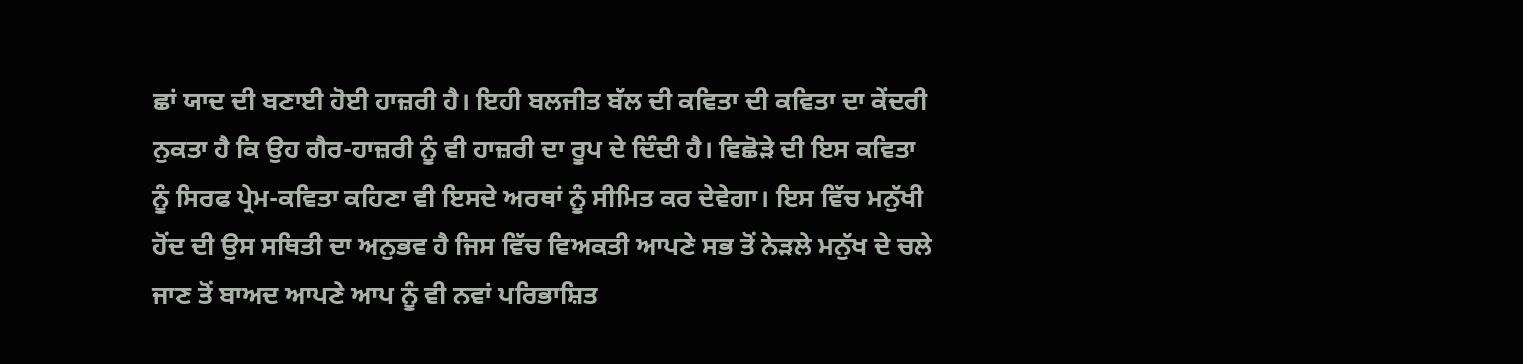ਛਾਂ ਯਾਦ ਦੀ ਬਣਾਈ ਹੋਈ ਹਾਜ਼ਰੀ ਹੈ। ਇਹੀ ਬਲਜੀਤ ਬੱਲ ਦੀ ਕਵਿਤਾ ਦੀ ਕਵਿਤਾ ਦਾ ਕੇਂਦਰੀ ਨੁਕਤਾ ਹੈ ਕਿ ਉਹ ਗੈਰ-ਹਾਜ਼ਰੀ ਨੂੰ ਵੀ ਹਾਜ਼ਰੀ ਦਾ ਰੂਪ ਦੇ ਦਿੰਦੀ ਹੈ। ਵਿਛੋੜੇ ਦੀ ਇਸ ਕਵਿਤਾ ਨੂੰ ਸਿਰਫ ਪ੍ਰੇਮ-ਕਵਿਤਾ ਕਹਿਣਾ ਵੀ ਇਸਦੇ ਅਰਥਾਂ ਨੂੰ ਸੀਮਿਤ ਕਰ ਦੇਵੇਗਾ। ਇਸ ਵਿੱਚ ਮਨੁੱਖੀ ਹੋਂਦ ਦੀ ਉਸ ਸਥਿਤੀ ਦਾ ਅਨੁਭਵ ਹੈ ਜਿਸ ਵਿੱਚ ਵਿਅਕਤੀ ਆਪਣੇ ਸਭ ਤੋਂ ਨੇੜਲੇ ਮਨੁੱਖ ਦੇ ਚਲੇ ਜਾਣ ਤੋਂ ਬਾਅਦ ਆਪਣੇ ਆਪ ਨੂੰ ਵੀ ਨਵਾਂ ਪਰਿਭਾਸ਼ਿਤ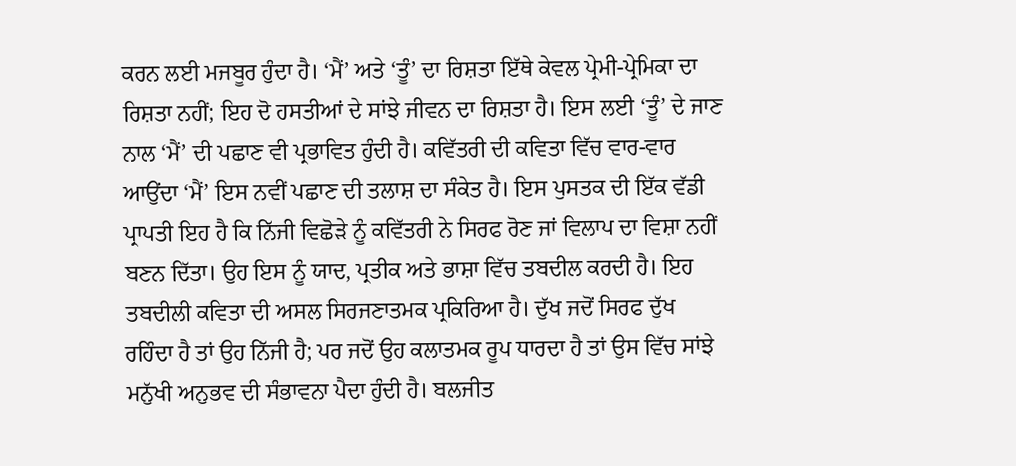ਕਰਨ ਲਈ ਮਜਬੂਰ ਹੁੰਦਾ ਹੈ। ‘ਮੈਂ’ ਅਤੇ ‘ਤੂੰ’ ਦਾ ਰਿਸ਼ਤਾ ਇੱਥੇ ਕੇਵਲ ਪ੍ਰੇਮੀ-ਪ੍ਰੇਮਿਕਾ ਦਾ ਰਿਸ਼ਤਾ ਨਹੀਂ; ਇਹ ਦੋ ਹਸਤੀਆਂ ਦੇ ਸਾਂਝੇ ਜੀਵਨ ਦਾ ਰਿਸ਼ਤਾ ਹੈ। ਇਸ ਲਈ ‘ਤੂੰ’ ਦੇ ਜਾਣ ਨਾਲ ‘ਮੈਂ’ ਦੀ ਪਛਾਣ ਵੀ ਪ੍ਰਭਾਵਿਤ ਹੁੰਦੀ ਹੈ। ਕਵਿੱਤਰੀ ਦੀ ਕਵਿਤਾ ਵਿੱਚ ਵਾਰ-ਵਾਰ ਆਉਂਦਾ ‘ਮੈਂ’ ਇਸ ਨਵੀਂ ਪਛਾਣ ਦੀ ਤਲਾਸ਼ ਦਾ ਸੰਕੇਤ ਹੈ। ਇਸ ਪੁਸਤਕ ਦੀ ਇੱਕ ਵੱਡੀ ਪ੍ਰਾਪਤੀ ਇਹ ਹੈ ਕਿ ਨਿੱਜੀ ਵਿਛੋੜੇ ਨੂੰ ਕਵਿੱਤਰੀ ਨੇ ਸਿਰਫ ਰੋਣ ਜਾਂ ਵਿਲਾਪ ਦਾ ਵਿਸ਼ਾ ਨਹੀਂ ਬਣਨ ਦਿੱਤਾ। ਉਹ ਇਸ ਨੂੰ ਯਾਦ, ਪ੍ਰਤੀਕ ਅਤੇ ਭਾਸ਼ਾ ਵਿੱਚ ਤਬਦੀਲ ਕਰਦੀ ਹੈ। ਇਹ ਤਬਦੀਲੀ ਕਵਿਤਾ ਦੀ ਅਸਲ ਸਿਰਜਣਾਤਮਕ ਪ੍ਰਕਿਰਿਆ ਹੈ। ਦੁੱਖ ਜਦੋਂ ਸਿਰਫ ਦੁੱਖ ਰਹਿੰਦਾ ਹੈ ਤਾਂ ਉਹ ਨਿੱਜੀ ਹੈ; ਪਰ ਜਦੋਂ ਉਹ ਕਲਾਤਮਕ ਰੂਪ ਧਾਰਦਾ ਹੈ ਤਾਂ ਉਸ ਵਿੱਚ ਸਾਂਝੇ ਮਨੁੱਖੀ ਅਨੁਭਵ ਦੀ ਸੰਭਾਵਨਾ ਪੈਦਾ ਹੁੰਦੀ ਹੈ। ਬਲਜੀਤ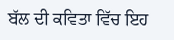ਬੱਲ ਦੀ ਕਵਿਤਾ ਵਿੱਚ ਇਹ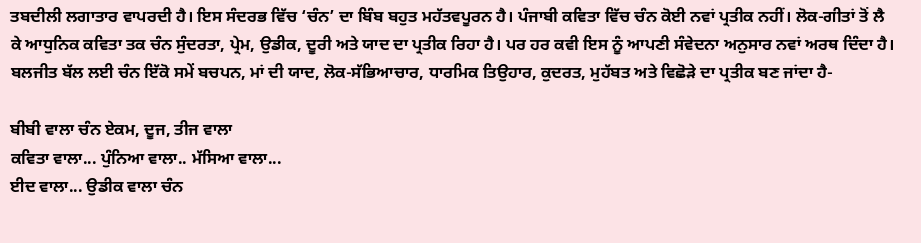ਤਬਦੀਲੀ ਲਗਾਤਾਰ ਵਾਪਰਦੀ ਹੈ। ਇਸ ਸੰਦਰਭ ਵਿੱਚ ‘ਚੰਨ’ ਦਾ ਬਿੰਬ ਬਹੁਤ ਮਹੱਤਵਪੂਰਨ ਹੈ। ਪੰਜਾਬੀ ਕਵਿਤਾ ਵਿੱਚ ਚੰਨ ਕੋਈ ਨਵਾਂ ਪ੍ਰਤੀਕ ਨਹੀਂ। ਲੋਕ-ਗੀਤਾਂ ਤੋਂ ਲੈ ਕੇ ਆਧੁਨਿਕ ਕਵਿਤਾ ਤਕ ਚੰਨ ਸੁੰਦਰਤਾ, ਪ੍ਰੇਮ, ਉਡੀਕ, ਦੂਰੀ ਅਤੇ ਯਾਦ ਦਾ ਪ੍ਰਤੀਕ ਰਿਹਾ ਹੈ। ਪਰ ਹਰ ਕਵੀ ਇਸ ਨੂੰ ਆਪਣੀ ਸੰਵੇਦਨਾ ਅਨੁਸਾਰ ਨਵਾਂ ਅਰਥ ਦਿੰਦਾ ਹੈ। ਬਲਜੀਤ ਬੱਲ ਲਈ ਚੰਨ ਇੱਕੋ ਸਮੇਂ ਬਚਪਨ, ਮਾਂ ਦੀ ਯਾਦ, ਲੋਕ-ਸੱਭਿਆਚਾਰ, ਧਾਰਮਿਕ ਤਿਉਹਾਰ, ਕੁਦਰਤ, ਮੁਹੱਬਤ ਅਤੇ ਵਿਛੋੜੇ ਦਾ ਪ੍ਰਤੀਕ ਬਣ ਜਾਂਦਾ ਹੈ-

ਬੀਬੀ ਵਾਲਾ ਚੰਨ ਏਕਮ, ਦੂਜ, ਤੀਜ ਵਾਲਾ
ਕਵਿਤਾ ਵਾਲਾ... ਪੁੰਨਿਆ ਵਾਲਾ.. ਮੱਸਿਆ ਵਾਲਾ...
ਈਦ ਵਾਲਾ... ਉਡੀਕ ਵਾਲਾ ਚੰਨ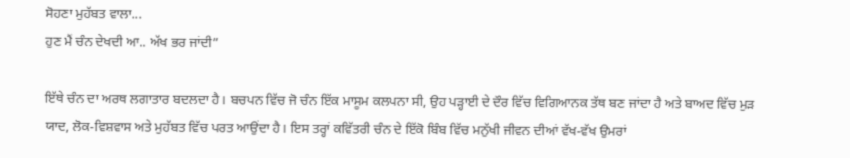ਸੋਹਣਾ ਮੁਹੱਬਤ ਵਾਲਾ...
ਹੁਣ ਮੈਂ ਚੰਨ ਦੇਖਦੀ ਆ.. ਅੱਖ ਭਰ ਜਾਂਦੀ”

ਇੱਥੇ ਚੰਨ ਦਾ ਅਰਥ ਲਗਾਤਾਰ ਬਦਲਦਾ ਹੈ। ਬਚਪਨ ਵਿੱਚ ਜੋ ਚੰਨ ਇੱਕ ਮਾਸੂਮ ਕਲਪਨਾ ਸੀ, ਉਹ ਪੜ੍ਹਾਈ ਦੇ ਦੌਰ ਵਿੱਚ ਵਿਗਿਆਨਕ ਤੱਥ ਬਣ ਜਾਂਦਾ ਹੈ ਅਤੇ ਬਾਅਦ ਵਿੱਚ ਮੁੜ ਯਾਦ, ਲੋਕ-ਵਿਸ਼ਵਾਸ ਅਤੇ ਮੁਹੱਬਤ ਵਿੱਚ ਪਰਤ ਆਉਂਦਾ ਹੈ। ਇਸ ਤਰ੍ਹਾਂ ਕਵਿੱਤਰੀ ਚੰਨ ਦੇ ਇੱਕੋ ਬਿੰਬ ਵਿੱਚ ਮਨੁੱਖੀ ਜੀਵਨ ਦੀਆਂ ਵੱਖ-ਵੱਖ ਉਮਰਾਂ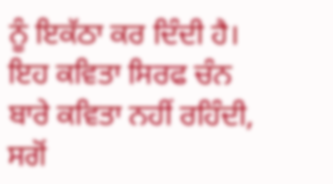ਨੂੰ ਇਕੱਠਾ ਕਰ ਦਿੰਦੀ ਹੈ। ਇਹ ਕਵਿਤਾ ਸਿਰਫ ਚੰਨ ਬਾਰੇ ਕਵਿਤਾ ਨਹੀਂ ਰਹਿੰਦੀ, ਸਗੋਂ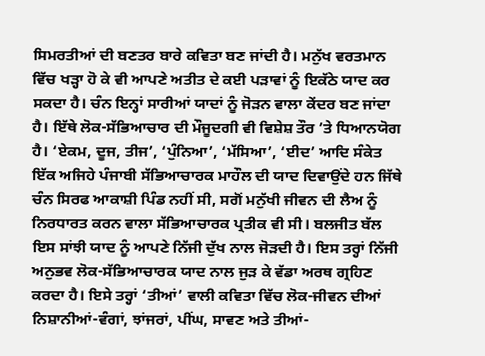ਸਿਮਰਤੀਆਂ ਦੀ ਬਣਤਰ ਬਾਰੇ ਕਵਿਤਾ ਬਣ ਜਾਂਦੀ ਹੈ। ਮਨੁੱਖ ਵਰਤਮਾਨ ਵਿੱਚ ਖੜ੍ਹਾ ਹੋ ਕੇ ਵੀ ਆਪਣੇ ਅਤੀਤ ਦੇ ਕਈ ਪੜਾਵਾਂ ਨੂੰ ਇਕੱਠੇ ਯਾਦ ਕਰ ਸਕਦਾ ਹੈ। ਚੰਨ ਇਨ੍ਹਾਂ ਸਾਰੀਆਂ ਯਾਦਾਂ ਨੂੰ ਜੋੜਨ ਵਾਲਾ ਕੇਂਦਰ ਬਣ ਜਾਂਦਾ ਹੈ। ਇੱਥੇ ਲੋਕ-ਸੱਭਿਆਚਾਰ ਦੀ ਮੌਜੂਦਗੀ ਵੀ ਵਿਸ਼ੇਸ਼ ਤੌਰ ’ਤੇ ਧਿਆਨਯੋਗ ਹੈ। ‘ਏਕਮ, ਦੂਜ, ਤੀਜ’, ‘ਪੁੰਨਿਆ’, ‘ਮੱਸਿਆ’, ‘ਈਦ’ ਆਦਿ ਸੰਕੇਤ ਇੱਕ ਅਜਿਹੇ ਪੰਜਾਬੀ ਸੱਭਿਆਚਾਰਕ ਮਾਹੌਲ ਦੀ ਯਾਦ ਦਿਵਾਉਂਦੇ ਹਨ ਜਿੱਥੇ ਚੰਨ ਸਿਰਫ ਆਕਾਸ਼ੀ ਪਿੰਡ ਨਹੀਂ ਸੀ, ਸਗੋਂ ਮਨੁੱਖੀ ਜੀਵਨ ਦੀ ਲੈਅ ਨੂੰ ਨਿਰਧਾਰਤ ਕਰਨ ਵਾਲਾ ਸੱਭਿਆਚਾਰਕ ਪ੍ਰਤੀਕ ਵੀ ਸੀ। ਬਲਜੀਤ ਬੱਲ ਇਸ ਸਾਂਝੀ ਯਾਦ ਨੂੰ ਆਪਣੇ ਨਿੱਜੀ ਦੁੱਖ ਨਾਲ ਜੋੜਦੀ ਹੈ। ਇਸ ਤਰ੍ਹਾਂ ਨਿੱਜੀ ਅਨੁਭਵ ਲੋਕ-ਸੱਭਿਆਚਾਰਕ ਯਾਦ ਨਾਲ ਜੁੜ ਕੇ ਵੱਡਾ ਅਰਥ ਗ੍ਰਹਿਣ ਕਰਦਾ ਹੈ। ਇਸੇ ਤਰ੍ਹਾਂ ‘ਤੀਆਂ’ ਵਾਲੀ ਕਵਿਤਾ ਵਿੱਚ ਲੋਕ-ਜੀਵਨ ਦੀਆਂ ਨਿਸ਼ਾਨੀਆਂ-ਵੰਗਾਂ, ਝਾਂਜਰਾਂ, ਪੀਂਘ, ਸਾਵਣ ਅਤੇ ਤੀਆਂ-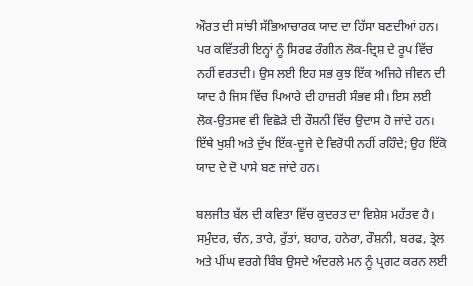ਔਰਤ ਦੀ ਸਾਂਝੀ ਸੱਭਿਆਚਾਰਕ ਯਾਦ ਦਾ ਹਿੱਸਾ ਬਣਦੀਆਂ ਹਨ। ਪਰ ਕਵਿੱਤਰੀ ਇਨ੍ਹਾਂ ਨੂੰ ਸਿਰਫ ਰੰਗੀਨ ਲੋਕ-ਦ੍ਰਿਸ਼ ਦੇ ਰੂਪ ਵਿੱਚ ਨਹੀਂ ਵਰਤਦੀ। ਉਸ ਲਈ ਇਹ ਸਭ ਕੁਝ ਇੱਕ ਅਜਿਹੇ ਜੀਵਨ ਦੀ ਯਾਦ ਹੈ ਜਿਸ ਵਿੱਚ ਪਿਆਰੇ ਦੀ ਹਾਜ਼ਰੀ ਸੰਭਵ ਸੀ। ਇਸ ਲਈ ਲੋਕ-ਉਤਸਵ ਵੀ ਵਿਛੋੜੇ ਦੀ ਰੌਸ਼ਨੀ ਵਿੱਚ ਉਦਾਸ ਹੋ ਜਾਂਦੇ ਹਨ। ਇੱਥੇ ਖੁਸ਼ੀ ਅਤੇ ਦੁੱਖ ਇੱਕ-ਦੂਜੇ ਦੇ ਵਿਰੋਧੀ ਨਹੀਂ ਰਹਿੰਦੇ; ਉਹ ਇੱਕੋ ਯਾਦ ਦੇ ਦੋ ਪਾਸੇ ਬਣ ਜਾਂਦੇ ਹਨ।

ਬਲਜੀਤ ਬੱਲ ਦੀ ਕਵਿਤਾ ਵਿੱਚ ਕੁਦਰਤ ਦਾ ਵਿਸ਼ੇਸ਼ ਮਹੱਤਵ ਹੈ। ਸਮੁੰਦਰ, ਚੰਨ, ਤਾਰੇ, ਰੁੱਤਾਂ, ਬਹਾਰ, ਹਨੇਰਾ, ਰੌਸ਼ਨੀ, ਬਰਫ, ਤ੍ਰੇਲ ਅਤੇ ਪੀਂਘ ਵਰਗੇ ਬਿੰਬ ਉਸਦੇ ਅੰਦਰਲੇ ਮਨ ਨੂੰ ਪ੍ਰਗਟ ਕਰਨ ਲਈ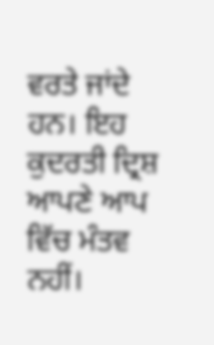ਵਰਤੇ ਜਾਂਦੇ ਹਨ। ਇਹ ਕੁਦਰਤੀ ਦ੍ਰਿਸ਼ ਆਪਣੇ ਆਪ ਵਿੱਚ ਮੰਤਵ ਨਹੀਂ।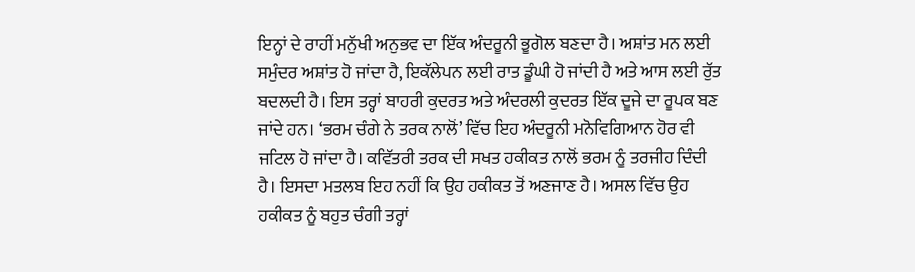ਇਨ੍ਹਾਂ ਦੇ ਰਾਹੀਂ ਮਨੁੱਖੀ ਅਨੁਭਵ ਦਾ ਇੱਕ ਅੰਦਰੂਨੀ ਭੂਗੋਲ ਬਣਦਾ ਹੈ। ਅਸ਼ਾਂਤ ਮਨ ਲਈ ਸਮੁੰਦਰ ਅਸ਼ਾਂਤ ਹੋ ਜਾਂਦਾ ਹੈ, ਇਕੱਲੇਪਨ ਲਈ ਰਾਤ ਡੂੰਘੀ ਹੋ ਜਾਂਦੀ ਹੈ ਅਤੇ ਆਸ ਲਈ ਰੁੱਤ ਬਦਲਦੀ ਹੈ। ਇਸ ਤਰ੍ਹਾਂ ਬਾਹਰੀ ਕੁਦਰਤ ਅਤੇ ਅੰਦਰਲੀ ਕੁਦਰਤ ਇੱਕ ਦੂਜੇ ਦਾ ਰੂਪਕ ਬਣ ਜਾਂਦੇ ਹਨ। ‘ਭਰਮ ਚੰਗੇ ਨੇ ਤਰਕ ਨਾਲੋਂ’ ਵਿੱਚ ਇਹ ਅੰਦਰੂਨੀ ਮਨੋਵਿਗਿਆਨ ਹੋਰ ਵੀ ਜਟਿਲ ਹੋ ਜਾਂਦਾ ਹੈ। ਕਵਿੱਤਰੀ ਤਰਕ ਦੀ ਸਖਤ ਹਕੀਕਤ ਨਾਲੋਂ ਭਰਮ ਨੂੰ ਤਰਜੀਹ ਦਿੰਦੀ ਹੈ। ਇਸਦਾ ਮਤਲਬ ਇਹ ਨਹੀਂ ਕਿ ਉਹ ਹਕੀਕਤ ਤੋਂ ਅਣਜਾਣ ਹੈ। ਅਸਲ ਵਿੱਚ ਉਹ ਹਕੀਕਤ ਨੂੰ ਬਹੁਤ ਚੰਗੀ ਤਰ੍ਹਾਂ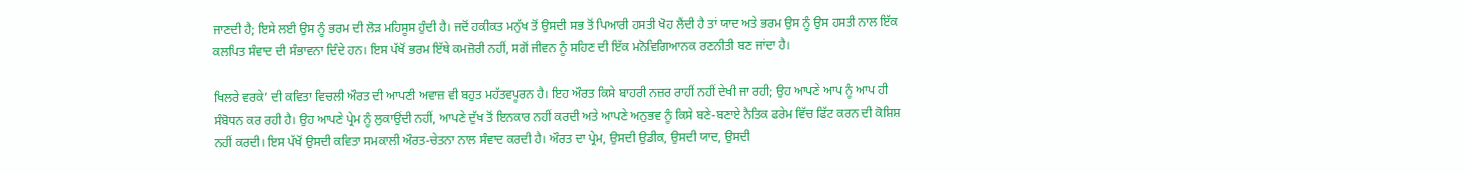ਜਾਣਦੀ ਹੈ; ਇਸੇ ਲਈ ਉਸ ਨੂੰ ਭਰਮ ਦੀ ਲੋੜ ਮਹਿਸੂਸ ਹੁੰਦੀ ਹੈ। ਜਦੋਂ ਹਕੀਕਤ ਮਨੁੱਖ ਤੋਂ ਉਸਦੀ ਸਭ ਤੋਂ ਪਿਆਰੀ ਹਸਤੀ ਖੋਹ ਲੈਂਦੀ ਹੈ ਤਾਂ ਯਾਦ ਅਤੇ ਭਰਮ ਉਸ ਨੂੰ ਉਸ ਹਸਤੀ ਨਾਲ ਇੱਕ ਕਲਪਿਤ ਸੰਵਾਦ ਦੀ ਸੰਭਾਵਨਾ ਦਿੰਦੇ ਹਨ। ਇਸ ਪੱਖੋਂ ਭਰਮ ਇੱਥੇ ਕਮਜ਼ੋਰੀ ਨਹੀਂ, ਸਗੋਂ ਜੀਵਨ ਨੂੰ ਸਹਿਣ ਦੀ ਇੱਕ ਮਨੋਵਿਗਿਆਨਕ ਰਣਨੀਤੀ ਬਣ ਜਾਂਦਾ ਹੈ।

ਖਿਲਰੇ ਵਰਕੇ’ ਦੀ ਕਵਿਤਾ ਵਿਚਲੀ ਔਰਤ ਦੀ ਆਪਣੀ ਅਵਾਜ਼ ਵੀ ਬਹੁਤ ਮਹੱਤਵਪੂਰਨ ਹੈ। ਇਹ ਔਰਤ ਕਿਸੇ ਬਾਹਰੀ ਨਜ਼ਰ ਰਾਹੀਂ ਨਹੀਂ ਦੇਖੀ ਜਾ ਰਹੀ; ਉਹ ਆਪਣੇ ਆਪ ਨੂੰ ਆਪ ਹੀ ਸੰਬੋਧਨ ਕਰ ਰਹੀ ਹੈ। ਉਹ ਆਪਣੇ ਪ੍ਰੇਮ ਨੂੰ ਲੁਕਾਉਂਦੀ ਨਹੀਂ, ਆਪਣੇ ਦੁੱਖ ਤੋਂ ਇਨਕਾਰ ਨਹੀਂ ਕਰਦੀ ਅਤੇ ਆਪਣੇ ਅਨੁਭਵ ਨੂੰ ਕਿਸੇ ਬਣੇ-ਬਣਾਏ ਨੈਤਿਕ ਫਰੇਮ ਵਿੱਚ ਫਿੱਟ ਕਰਨ ਦੀ ਕੋਸ਼ਿਸ਼ ਨਹੀਂ ਕਰਦੀ। ਇਸ ਪੱਖੋਂ ਉਸਦੀ ਕਵਿਤਾ ਸਮਕਾਲੀ ਔਰਤ-ਚੇਤਨਾ ਨਾਲ ਸੰਵਾਦ ਕਰਦੀ ਹੈ। ਔਰਤ ਦਾ ਪ੍ਰੇਮ, ਉਸਦੀ ਉਡੀਕ, ਉਸਦੀ ਯਾਦ, ਉਸਦੀ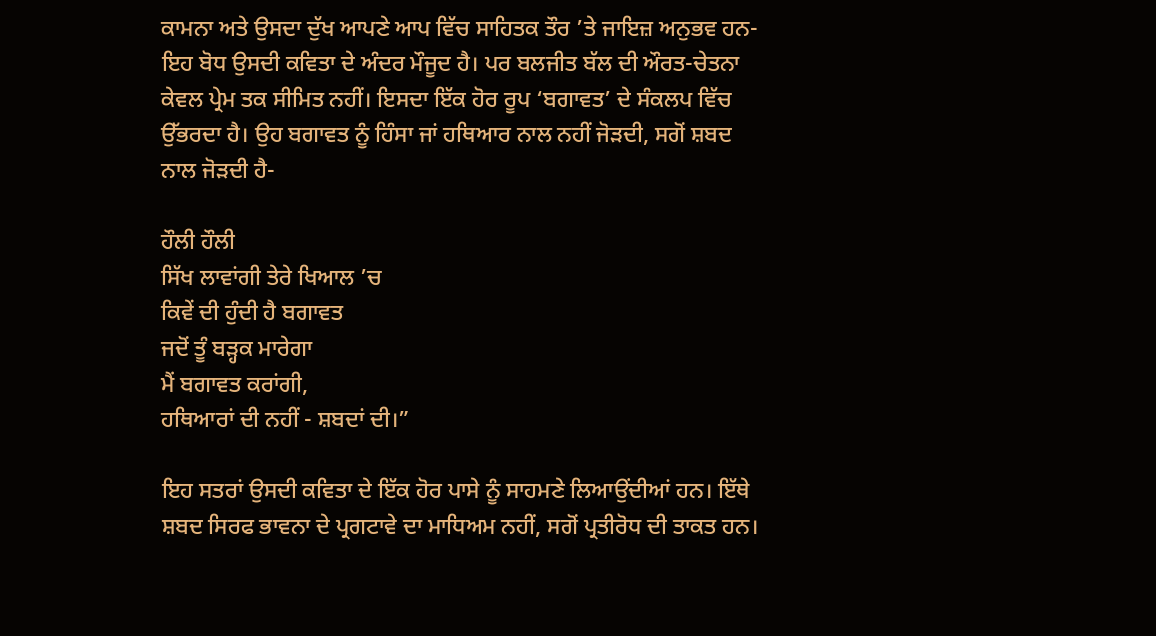ਕਾਮਨਾ ਅਤੇ ਉਸਦਾ ਦੁੱਖ ਆਪਣੇ ਆਪ ਵਿੱਚ ਸਾਹਿਤਕ ਤੌਰ ’ਤੇ ਜਾਇਜ਼ ਅਨੁਭਵ ਹਨ-ਇਹ ਬੋਧ ਉਸਦੀ ਕਵਿਤਾ ਦੇ ਅੰਦਰ ਮੌਜੂਦ ਹੈ। ਪਰ ਬਲਜੀਤ ਬੱਲ ਦੀ ਔਰਤ-ਚੇਤਨਾ ਕੇਵਲ ਪ੍ਰੇਮ ਤਕ ਸੀਮਿਤ ਨਹੀਂ। ਇਸਦਾ ਇੱਕ ਹੋਰ ਰੂਪ ‘ਬਗਾਵਤ’ ਦੇ ਸੰਕਲਪ ਵਿੱਚ ਉੱਭਰਦਾ ਹੈ। ਉਹ ਬਗਾਵਤ ਨੂੰ ਹਿੰਸਾ ਜਾਂ ਹਥਿਆਰ ਨਾਲ ਨਹੀਂ ਜੋੜਦੀ, ਸਗੋਂ ਸ਼ਬਦ ਨਾਲ ਜੋੜਦੀ ਹੈ-

ਹੌਲੀ ਹੌਲੀ
ਸਿੱਖ ਲਾਵਾਂਗੀ ਤੇਰੇ ਖਿਆਲ ’ਚ
ਕਿਵੇਂ ਦੀ ਹੁੰਦੀ ਹੈ ਬਗਾਵਤ
ਜਦੋਂ ਤੂੰ ਬੜ੍ਹਕ ਮਾਰੇਗਾ
ਮੈਂ ਬਗਾਵਤ ਕਰਾਂਗੀ,
ਹਥਿਆਰਾਂ ਦੀ ਨਹੀਂ - ਸ਼ਬਦਾਂ ਦੀ।”

ਇਹ ਸਤਰਾਂ ਉਸਦੀ ਕਵਿਤਾ ਦੇ ਇੱਕ ਹੋਰ ਪਾਸੇ ਨੂੰ ਸਾਹਮਣੇ ਲਿਆਉਂਦੀਆਂ ਹਨ। ਇੱਥੇ ਸ਼ਬਦ ਸਿਰਫ ਭਾਵਨਾ ਦੇ ਪ੍ਰਗਟਾਵੇ ਦਾ ਮਾਧਿਅਮ ਨਹੀਂ, ਸਗੋਂ ਪ੍ਰਤੀਰੋਧ ਦੀ ਤਾਕਤ ਹਨ।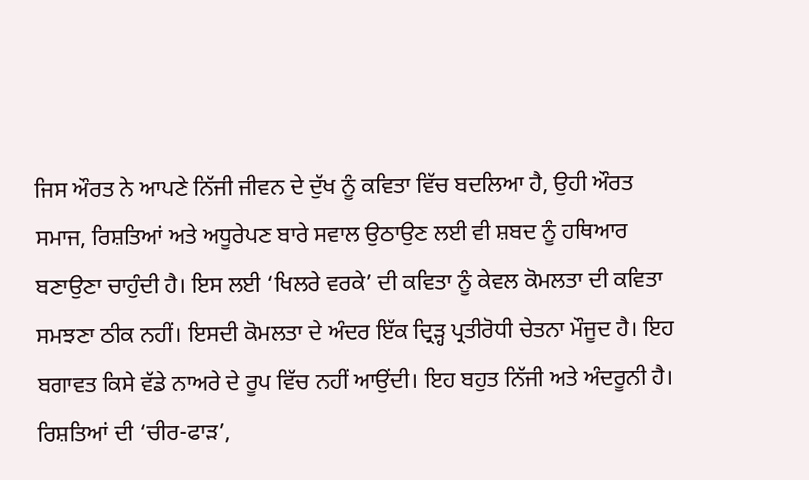ਜਿਸ ਔਰਤ ਨੇ ਆਪਣੇ ਨਿੱਜੀ ਜੀਵਨ ਦੇ ਦੁੱਖ ਨੂੰ ਕਵਿਤਾ ਵਿੱਚ ਬਦਲਿਆ ਹੈ, ਉਹੀ ਔਰਤ ਸਮਾਜ, ਰਿਸ਼ਤਿਆਂ ਅਤੇ ਅਧੂਰੇਪਣ ਬਾਰੇ ਸਵਾਲ ਉਠਾਉਣ ਲਈ ਵੀ ਸ਼ਬਦ ਨੂੰ ਹਥਿਆਰ ਬਣਾਉਣਾ ਚਾਹੁੰਦੀ ਹੈ। ਇਸ ਲਈ ‘ਖਿਲਰੇ ਵਰਕੇ’ ਦੀ ਕਵਿਤਾ ਨੂੰ ਕੇਵਲ ਕੋਮਲਤਾ ਦੀ ਕਵਿਤਾ ਸਮਝਣਾ ਠੀਕ ਨਹੀਂ। ਇਸਦੀ ਕੋਮਲਤਾ ਦੇ ਅੰਦਰ ਇੱਕ ਦ੍ਰਿੜ੍ਹ ਪ੍ਰਤੀਰੋਧੀ ਚੇਤਨਾ ਮੌਜੂਦ ਹੈ। ਇਹ ਬਗਾਵਤ ਕਿਸੇ ਵੱਡੇ ਨਾਅਰੇ ਦੇ ਰੂਪ ਵਿੱਚ ਨਹੀਂ ਆਉਂਦੀ। ਇਹ ਬਹੁਤ ਨਿੱਜੀ ਅਤੇ ਅੰਦਰੂਨੀ ਹੈ। ਰਿਸ਼ਤਿਆਂ ਦੀ ‘ਚੀਰ-ਫਾੜ’,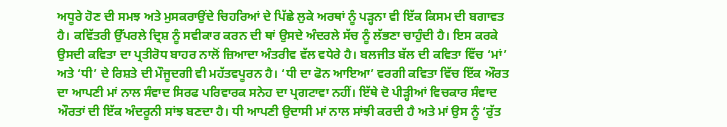ਅਧੂਰੇ ਹੋਣ ਦੀ ਸਮਝ ਅਤੇ ਮੁਸਕਰਾਉਂਦੇ ਚਿਹਰਿਆਂ ਦੇ ਪਿੱਛੇ ਲੁਕੇ ਅਰਥਾਂ ਨੂੰ ਪੜ੍ਹਨਾ ਵੀ ਇੱਕ ਕਿਸਮ ਦੀ ਬਗਾਵਤ ਹੈ। ਕਵਿੱਤਰੀ ਉੱਪਰਲੇ ਦ੍ਰਿਸ਼ ਨੂੰ ਸਵੀਕਾਰ ਕਰਨ ਦੀ ਥਾਂ ਉਸਦੇ ਅੰਦਰਲੇ ਸੱਚ ਨੂੰ ਲੱਭਣਾ ਚਾਹੁੰਦੀ ਹੈ। ਇਸ ਕਰਕੇ ਉਸਦੀ ਕਵਿਤਾ ਦਾ ਪ੍ਰਤੀਰੋਧ ਬਾਹਰ ਨਾਲੋਂ ਜ਼ਿਆਦਾ ਅੰਤਰੀਵ ਵੱਲ ਵਧੇਰੇ ਹੈ। ਬਲਜੀਤ ਬੱਲ ਦੀ ਕਵਿਤਾ ਵਿੱਚ ‘ਮਾਂ’ ਅਤੇ ‘ਧੀ’ ਦੇ ਰਿਸ਼ਤੇ ਦੀ ਮੌਜੂਦਗੀ ਵੀ ਮਹੱਤਵਪੂਰਨ ਹੈ। ‘ਧੀ ਦਾ ਫੋਨ ਆਇਆ’ ਵਰਗੀ ਕਵਿਤਾ ਵਿੱਚ ਇੱਕ ਔਰਤ ਦਾ ਆਪਣੀ ਮਾਂ ਨਾਲ ਸੰਵਾਦ ਸਿਰਫ ਪਰਿਵਾਰਕ ਸਨੇਹ ਦਾ ਪ੍ਰਗਟਾਵਾ ਨਹੀਂ। ਇੱਥੇ ਦੋ ਪੀੜ੍ਹੀਆਂ ਵਿਚਕਾਰ ਸੰਵਾਦ ਔਰਤਾਂ ਦੀ ਇੱਕ ਅੰਦਰੂਨੀ ਸਾਂਝ ਬਣਦਾ ਹੈ। ਧੀ ਆਪਣੀ ਉਦਾਸੀ ਮਾਂ ਨਾਲ ਸਾਂਝੀ ਕਰਦੀ ਹੈ ਅਤੇ ਮਾਂ ਉਸ ਨੂੰ ‘ਰੁੱਤ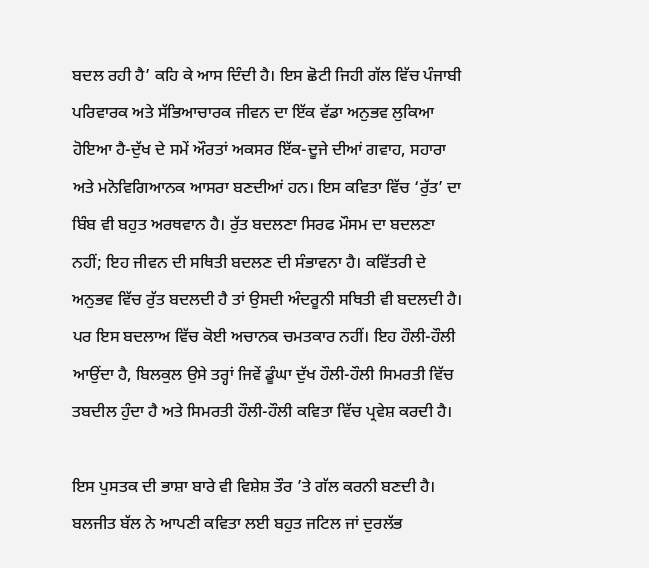ਬਦਲ ਰਹੀ ਹੈ’ ਕਹਿ ਕੇ ਆਸ ਦਿੰਦੀ ਹੈ। ਇਸ ਛੋਟੀ ਜਿਹੀ ਗੱਲ ਵਿੱਚ ਪੰਜਾਬੀ ਪਰਿਵਾਰਕ ਅਤੇ ਸੱਭਿਆਚਾਰਕ ਜੀਵਨ ਦਾ ਇੱਕ ਵੱਡਾ ਅਨੁਭਵ ਲੁਕਿਆ ਹੋਇਆ ਹੈ-ਦੁੱਖ ਦੇ ਸਮੇਂ ਔਰਤਾਂ ਅਕਸਰ ਇੱਕ-ਦੂਜੇ ਦੀਆਂ ਗਵਾਹ, ਸਹਾਰਾ ਅਤੇ ਮਨੋਵਿਗਿਆਨਕ ਆਸਰਾ ਬਣਦੀਆਂ ਹਨ। ਇਸ ਕਵਿਤਾ ਵਿੱਚ ‘ਰੁੱਤ’ ਦਾ ਬਿੰਬ ਵੀ ਬਹੁਤ ਅਰਥਵਾਨ ਹੈ। ਰੁੱਤ ਬਦਲਣਾ ਸਿਰਫ ਮੌਸਮ ਦਾ ਬਦਲਣਾ ਨਹੀਂ; ਇਹ ਜੀਵਨ ਦੀ ਸਥਿਤੀ ਬਦਲਣ ਦੀ ਸੰਭਾਵਨਾ ਹੈ। ਕਵਿੱਤਰੀ ਦੇ ਅਨੁਭਵ ਵਿੱਚ ਰੁੱਤ ਬਦਲਦੀ ਹੈ ਤਾਂ ਉਸਦੀ ਅੰਦਰੂਨੀ ਸਥਿਤੀ ਵੀ ਬਦਲਦੀ ਹੈ। ਪਰ ਇਸ ਬਦਲਾਅ ਵਿੱਚ ਕੋਈ ਅਚਾਨਕ ਚਮਤਕਾਰ ਨਹੀਂ। ਇਹ ਹੌਲੀ-ਹੌਲੀ ਆਉਂਦਾ ਹੈ, ਬਿਲਕੁਲ ਉਸੇ ਤਰ੍ਹਾਂ ਜਿਵੇਂ ਡੂੰਘਾ ਦੁੱਖ ਹੌਲੀ-ਹੌਲੀ ਸਿਮਰਤੀ ਵਿੱਚ ਤਬਦੀਲ ਹੁੰਦਾ ਹੈ ਅਤੇ ਸਿਮਰਤੀ ਹੌਲੀ-ਹੌਲੀ ਕਵਿਤਾ ਵਿੱਚ ਪ੍ਰਵੇਸ਼ ਕਰਦੀ ਹੈ।

ਇਸ ਪੁਸਤਕ ਦੀ ਭਾਸ਼ਾ ਬਾਰੇ ਵੀ ਵਿਸ਼ੇਸ਼ ਤੌਰ ’ਤੇ ਗੱਲ ਕਰਨੀ ਬਣਦੀ ਹੈ। ਬਲਜੀਤ ਬੱਲ ਨੇ ਆਪਣੀ ਕਵਿਤਾ ਲਈ ਬਹੁਤ ਜਟਿਲ ਜਾਂ ਦੁਰਲੱਭ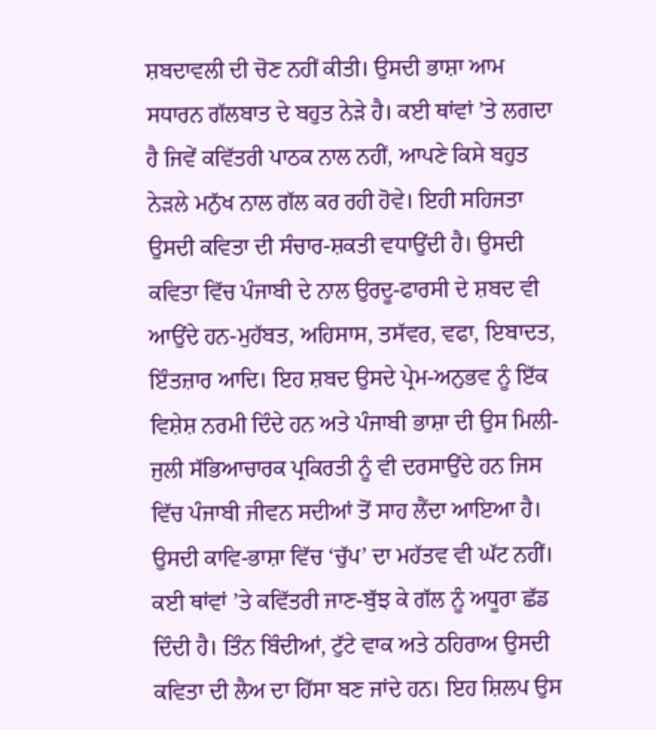ਸ਼ਬਦਾਵਲੀ ਦੀ ਚੋਣ ਨਹੀਂ ਕੀਤੀ। ਉਸਦੀ ਭਾਸ਼ਾ ਆਮ ਸਧਾਰਨ ਗੱਲਬਾਤ ਦੇ ਬਹੁਤ ਨੇੜੇ ਹੈ। ਕਈ ਥਾਂਵਾਂ ’ਤੇ ਲਗਦਾ ਹੈ ਜਿਵੇਂ ਕਵਿੱਤਰੀ ਪਾਠਕ ਨਾਲ ਨਹੀਂ, ਆਪਣੇ ਕਿਸੇ ਬਹੁਤ ਨੇੜਲੇ ਮਨੁੱਖ ਨਾਲ ਗੱਲ ਕਰ ਰਹੀ ਹੋਵੇ। ਇਹੀ ਸਹਿਜਤਾ ਉਸਦੀ ਕਵਿਤਾ ਦੀ ਸੰਚਾਰ-ਸ਼ਕਤੀ ਵਧਾਉਂਦੀ ਹੈ। ਉਸਦੀ ਕਵਿਤਾ ਵਿੱਚ ਪੰਜਾਬੀ ਦੇ ਨਾਲ ਉਰਦੂ-ਫਾਰਸੀ ਦੇ ਸ਼ਬਦ ਵੀ ਆਉਂਦੇ ਹਨ-ਮੁਹੱਬਤ, ਅਹਿਸਾਸ, ਤਸੱਵਰ, ਵਫਾ, ਇਬਾਦਤ, ਇੰਤਜ਼ਾਰ ਆਦਿ। ਇਹ ਸ਼ਬਦ ਉਸਦੇ ਪ੍ਰੇਮ-ਅਨੁਭਵ ਨੂੰ ਇੱਕ ਵਿਸ਼ੇਸ਼ ਨਰਮੀ ਦਿੰਦੇ ਹਨ ਅਤੇ ਪੰਜਾਬੀ ਭਾਸ਼ਾ ਦੀ ਉਸ ਮਿਲੀ-ਜੁਲੀ ਸੱਭਿਆਚਾਰਕ ਪ੍ਰਕਿਰਤੀ ਨੂੰ ਵੀ ਦਰਸਾਉਂਦੇ ਹਨ ਜਿਸ ਵਿੱਚ ਪੰਜਾਬੀ ਜੀਵਨ ਸਦੀਆਂ ਤੋਂ ਸਾਹ ਲੈਂਦਾ ਆਇਆ ਹੈ। ਉਸਦੀ ਕਾਵਿ-ਭਾਸ਼ਾ ਵਿੱਚ ‘ਚੁੱਪ’ ਦਾ ਮਹੱਤਵ ਵੀ ਘੱਟ ਨਹੀਂ। ਕਈ ਥਾਂਵਾਂ ’ਤੇ ਕਵਿੱਤਰੀ ਜਾਣ-ਬੁੱਝ ਕੇ ਗੱਲ ਨੂੰ ਅਧੂਰਾ ਛੱਡ ਦਿੰਦੀ ਹੈ। ਤਿੰਨ ਬਿੰਦੀਆਂ, ਟੁੱਟੇ ਵਾਕ ਅਤੇ ਠਹਿਰਾਅ ਉਸਦੀ ਕਵਿਤਾ ਦੀ ਲੈਅ ਦਾ ਹਿੱਸਾ ਬਣ ਜਾਂਦੇ ਹਨ। ਇਹ ਸ਼ਿਲਪ ਉਸ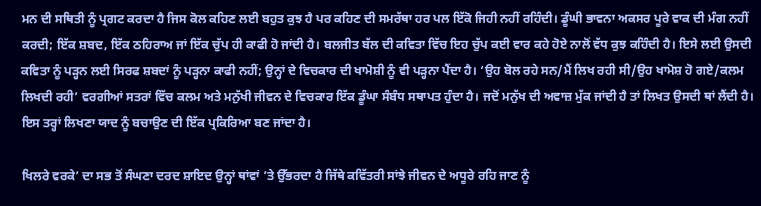ਮਨ ਦੀ ਸਥਿਤੀ ਨੂੰ ਪ੍ਰਗਟ ਕਰਦਾ ਹੈ ਜਿਸ ਕੋਲ ਕਹਿਣ ਲਈ ਬਹੁਤ ਕੁਝ ਹੈ ਪਰ ਕਹਿਣ ਦੀ ਸਮਰੱਥਾ ਹਰ ਪਲ ਇੱਕੋ ਜਿਹੀ ਨਹੀਂ ਰਹਿੰਦੀ। ਡੂੰਘੀ ਭਾਵਨਾ ਅਕਸਰ ਪੂਰੇ ਵਾਕ ਦੀ ਮੰਗ ਨਹੀਂ ਕਰਦੀ; ਇੱਕ ਸ਼ਬਦ, ਇੱਕ ਠਹਿਰਾਅ ਜਾਂ ਇੱਕ ਚੁੱਪ ਹੀ ਕਾਫੀ ਹੋ ਜਾਂਦੀ ਹੈ। ਬਲਜੀਤ ਬੱਲ ਦੀ ਕਵਿਤਾ ਵਿੱਚ ਇਹ ਚੁੱਪ ਕਈ ਵਾਰ ਕਹੇ ਹੋਏ ਨਾਲੋਂ ਵੱਧ ਕੁਝ ਕਹਿੰਦੀ ਹੈ। ਇਸੇ ਲਈ ਉਸਦੀ ਕਵਿਤਾ ਨੂੰ ਪੜ੍ਹਨ ਲਈ ਸਿਰਫ ਸ਼ਬਦਾਂ ਨੂੰ ਪੜ੍ਹਨਾ ਕਾਫੀ ਨਹੀਂ; ਉਨ੍ਹਾਂ ਦੇ ਵਿਚਕਾਰ ਦੀ ਖਾਮੋਸ਼ੀ ਨੂੰ ਵੀ ਪੜ੍ਹਨਾ ਪੈਂਦਾ ਹੈ। ‘ਉਹ ਬੋਲ ਰਹੇ ਸਨ/ਮੈਂ ਲਿਖ ਰਹੀ ਸੀ/ਉਹ ਖਾਮੋਸ਼ ਹੋ ਗਏ/ਕਲਮ ਲਿਖਦੀ ਰਹੀ’ ਵਰਗੀਆਂ ਸਤਰਾਂ ਵਿੱਚ ਕਲਮ ਅਤੇ ਮਨੁੱਖੀ ਜੀਵਨ ਦੇ ਵਿਚਕਾਰ ਇੱਕ ਡੂੰਘਾ ਸੰਬੰਧ ਸਥਾਪਤ ਹੁੰਦਾ ਹੈ। ਜਦੋਂ ਮਨੁੱਖ ਦੀ ਅਵਾਜ਼ ਮੁੱਕ ਜਾਂਦੀ ਹੈ ਤਾਂ ਲਿਖਤ ਉਸਦੀ ਥਾਂ ਲੈਂਦੀ ਹੈ। ਇਸ ਤਰ੍ਹਾਂ ਲਿਖਣਾ ਯਾਦ ਨੂੰ ਬਚਾਉਣ ਦੀ ਇੱਕ ਪ੍ਰਕਿਰਿਆ ਬਣ ਜਾਂਦਾ ਹੈ।

ਖਿਲਰੇ ਵਰਕੇ’ ਦਾ ਸਭ ਤੋਂ ਸੰਘਣਾ ਦਰਦ ਸ਼ਾਇਦ ਉਨ੍ਹਾਂ ਥਾਂਵਾਂ ’ਤੇ ਉੱਭਰਦਾ ਹੈ ਜਿੱਥੇ ਕਵਿੱਤਰੀ ਸਾਂਝੇ ਜੀਵਨ ਦੇ ਅਧੂਰੇ ਰਹਿ ਜਾਣ ਨੂੰ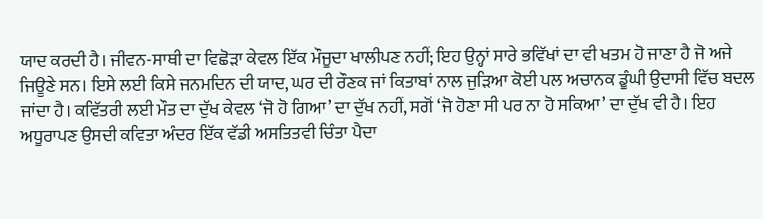ਯਾਦ ਕਰਦੀ ਹੈ। ਜੀਵਨ-ਸਾਥੀ ਦਾ ਵਿਛੋੜਾ ਕੇਵਲ ਇੱਕ ਮੌਜੂਦਾ ਖਾਲੀਪਣ ਨਹੀਂ; ਇਹ ਉਨ੍ਹਾਂ ਸਾਰੇ ਭਵਿੱਖਾਂ ਦਾ ਵੀ ਖਤਮ ਹੋ ਜਾਣਾ ਹੈ ਜੋ ਅਜੇ ਜਿਊਣੇ ਸਨ। ਇਸੇ ਲਈ ਕਿਸੇ ਜਨਮਦਿਨ ਦੀ ਯਾਦ, ਘਰ ਦੀ ਰੌਣਕ ਜਾਂ ਕਿਤਾਬਾਂ ਨਾਲ ਜੁੜਿਆ ਕੋਈ ਪਲ ਅਚਾਨਕ ਡੂੰਘੀ ਉਦਾਸੀ ਵਿੱਚ ਬਦਲ ਜਾਂਦਾ ਹੈ। ਕਵਿੱਤਰੀ ਲਈ ਮੌਤ ਦਾ ਦੁੱਖ ਕੇਵਲ ‘ਜੋ ਹੋ ਗਿਆ’ ਦਾ ਦੁੱਖ ਨਹੀਂ, ਸਗੋਂ ‘ਜੋ ਹੋਣਾ ਸੀ ਪਰ ਨਾ ਹੋ ਸਕਿਆ’ ਦਾ ਦੁੱਖ ਵੀ ਹੈ। ਇਹ ਅਧੂਰਾਪਣ ਉਸਦੀ ਕਵਿਤਾ ਅੰਦਰ ਇੱਕ ਵੱਡੀ ਅਸਤਿਤਵੀ ਚਿੰਤਾ ਪੈਦਾ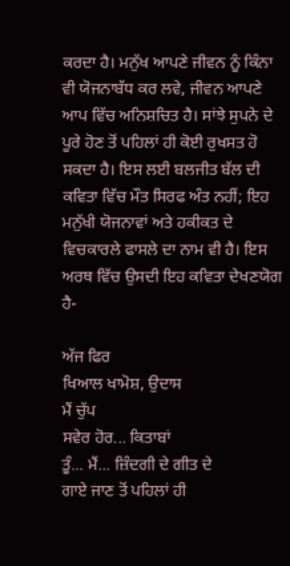ਕਰਦਾ ਹੈ। ਮਨੁੱਖ ਆਪਣੇ ਜੀਵਨ ਨੂੰ ਕਿੰਨਾ ਵੀ ਯੋਜਨਾਬੱਧ ਕਰ ਲਵੇ, ਜੀਵਨ ਆਪਣੇ ਆਪ ਵਿੱਚ ਅਨਿਸ਼ਚਿਤ ਹੈ। ਸਾਂਝੇ ਸੁਪਨੇ ਦੇ ਪੂਰੇ ਹੋਣ ਤੋਂ ਪਹਿਲਾਂ ਹੀ ਕੋਈ ਰੁਖਸਤ ਹੋ ਸਕਦਾ ਹੈ। ਇਸ ਲਈ ਬਲਜੀਤ ਬੱਲ ਦੀ ਕਵਿਤਾ ਵਿੱਚ ਮੌਤ ਸਿਰਫ ਅੰਤ ਨਹੀਂ; ਇਹ ਮਨੁੱਖੀ ਯੋਜਨਾਵਾਂ ਅਤੇ ਹਕੀਕਤ ਦੇ ਵਿਚਕਾਰਲੇ ਫਾਸਲੇ ਦਾ ਨਾਮ ਵੀ ਹੈ। ਇਸ ਅਰਥ ਵਿੱਚ ਉਸਦੀ ਇਹ ਕਵਿਤਾ ਦੇਖਣਯੋਗ ਹੈ-

ਅੱਜ ਫਿਰ
ਖਿਆਲ ਖਾਮੋਸ਼, ਉਦਾਸ
ਮੈਂ ਚੁੱਪ
ਸਵੇਰ ਹੋਰ... ਕਿਤਾਬਾਂ
ਤੂੰ... ਮੈਂ... ਜ਼ਿੰਦਗੀ ਦੇ ਗੀਤ ਦੇ
ਗਾਏ ਜਾਣ ਤੋਂ ਪਹਿਲਾਂ ਹੀ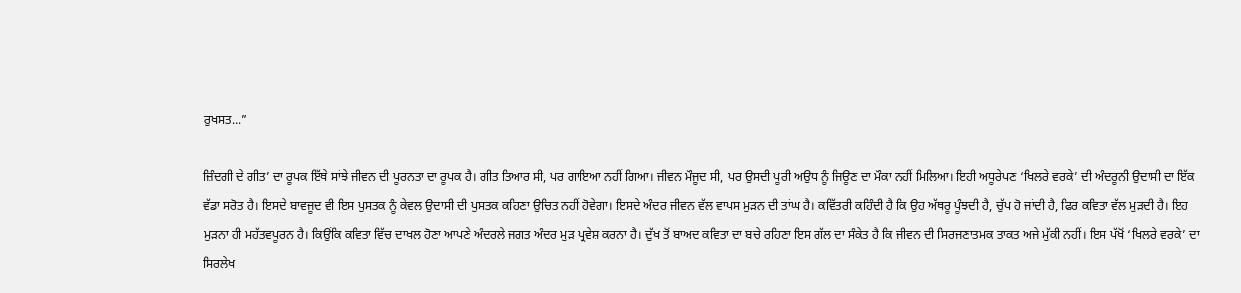ਰੁਖਸਤ...”

ਜ਼ਿੰਦਗੀ ਦੇ ਗੀਤ’ ਦਾ ਰੂਪਕ ਇੱਥੇ ਸਾਂਝੇ ਜੀਵਨ ਦੀ ਪੂਰਨਤਾ ਦਾ ਰੂਪਕ ਹੈ। ਗੀਤ ਤਿਆਰ ਸੀ, ਪਰ ਗਾਇਆ ਨਹੀਂ ਗਿਆ। ਜੀਵਨ ਮੌਜੂਦ ਸੀ, ਪਰ ਉਸਦੀ ਪੂਰੀ ਅਉਧ ਨੂੰ ਜਿਊਣ ਦਾ ਮੌਕਾ ਨਹੀਂ ਮਿਲਿਆ। ਇਹੀ ਅਧੂਰੇਪਣ ‘ਖਿਲਰੇ ਵਰਕੇ’ ਦੀ ਅੰਦਰੂਨੀ ਉਦਾਸੀ ਦਾ ਇੱਕ ਵੱਡਾ ਸਰੋਤ ਹੈ। ਇਸਦੇ ਬਾਵਜੂਦ ਵੀ ਇਸ ਪੁਸਤਕ ਨੂੰ ਕੇਵਲ ਉਦਾਸੀ ਦੀ ਪੁਸਤਕ ਕਹਿਣਾ ਉਚਿਤ ਨਹੀਂ ਹੋਵੇਗਾ। ਇਸਦੇ ਅੰਦਰ ਜੀਵਨ ਵੱਲ ਵਾਪਸ ਮੁੜਨ ਦੀ ਤਾਂਘ ਹੈ। ਕਵਿੱਤਰੀ ਕਹਿੰਦੀ ਹੈ ਕਿ ਉਹ ਅੱਥਰੂ ਪੂੰਝਦੀ ਹੈ, ਚੁੱਪ ਹੋ ਜਾਂਦੀ ਹੈ, ਫਿਰ ਕਵਿਤਾ ਵੱਲ ਮੁੜਦੀ ਹੈ। ਇਹ ਮੁੜਨਾ ਹੀ ਮਹੱਤਵਪੂਰਨ ਹੈ। ਕਿਉਂਕਿ ਕਵਿਤਾ ਵਿੱਚ ਦਾਖਲ ਹੋਣਾ ਆਪਣੇ ਅੰਦਰਲੇ ਜਗਤ ਅੰਦਰ ਮੁੜ ਪ੍ਰਵੇਸ਼ ਕਰਨਾ ਹੈ। ਦੁੱਖ ਤੋਂ ਬਾਅਦ ਕਵਿਤਾ ਦਾ ਬਚੇ ਰਹਿਣਾ ਇਸ ਗੱਲ ਦਾ ਸੰਕੇਤ ਹੈ ਕਿ ਜੀਵਨ ਦੀ ਸਿਰਜਣਾਤਮਕ ਤਾਕਤ ਅਜੇ ਮੁੱਕੀ ਨਹੀਂ। ਇਸ ਪੱਖੋਂ ‘ਖਿਲਰੇ ਵਰਕੇ’ ਦਾ ਸਿਰਲੇਖ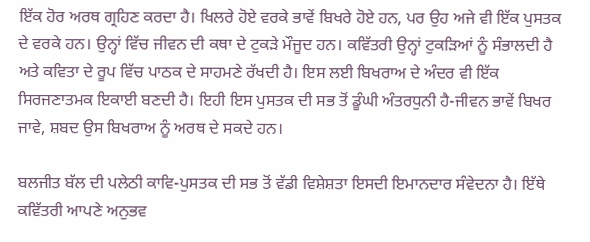ਇੱਕ ਹੋਰ ਅਰਥ ਗ੍ਰਹਿਣ ਕਰਦਾ ਹੈ। ਖਿਲਰੇ ਹੋਏ ਵਰਕੇ ਭਾਵੇਂ ਬਿਖਰੇ ਹੋਏ ਹਨ, ਪਰ ਉਹ ਅਜੇ ਵੀ ਇੱਕ ਪੁਸਤਕ ਦੇ ਵਰਕੇ ਹਨ। ਉਨ੍ਹਾਂ ਵਿੱਚ ਜੀਵਨ ਦੀ ਕਥਾ ਦੇ ਟੁਕੜੇ ਮੌਜੂਦ ਹਨ। ਕਵਿੱਤਰੀ ਉਨ੍ਹਾਂ ਟੁਕੜਿਆਂ ਨੂੰ ਸੰਭਾਲਦੀ ਹੈ ਅਤੇ ਕਵਿਤਾ ਦੇ ਰੂਪ ਵਿੱਚ ਪਾਠਕ ਦੇ ਸਾਹਮਣੇ ਰੱਖਦੀ ਹੈ। ਇਸ ਲਈ ਬਿਖਰਾਅ ਦੇ ਅੰਦਰ ਵੀ ਇੱਕ ਸਿਰਜਣਾਤਮਕ ਇਕਾਈ ਬਣਦੀ ਹੈ। ਇਹੀ ਇਸ ਪੁਸਤਕ ਦੀ ਸਭ ਤੋਂ ਡੂੰਘੀ ਅੰਤਰਧੁਨੀ ਹੈ-ਜੀਵਨ ਭਾਵੇਂ ਬਿਖਰ ਜਾਵੇ, ਸ਼ਬਦ ਉਸ ਬਿਖਰਾਅ ਨੂੰ ਅਰਥ ਦੇ ਸਕਦੇ ਹਨ।

ਬਲਜੀਤ ਬੱਲ ਦੀ ਪਲੇਠੀ ਕਾਵਿ-ਪੁਸਤਕ ਦੀ ਸਭ ਤੋਂ ਵੱਡੀ ਵਿਸ਼ੇਸ਼ਤਾ ਇਸਦੀ ਇਮਾਨਦਾਰ ਸੰਵੇਦਨਾ ਹੈ। ਇੱਥੇ ਕਵਿੱਤਰੀ ਆਪਣੇ ਅਨੁਭਵ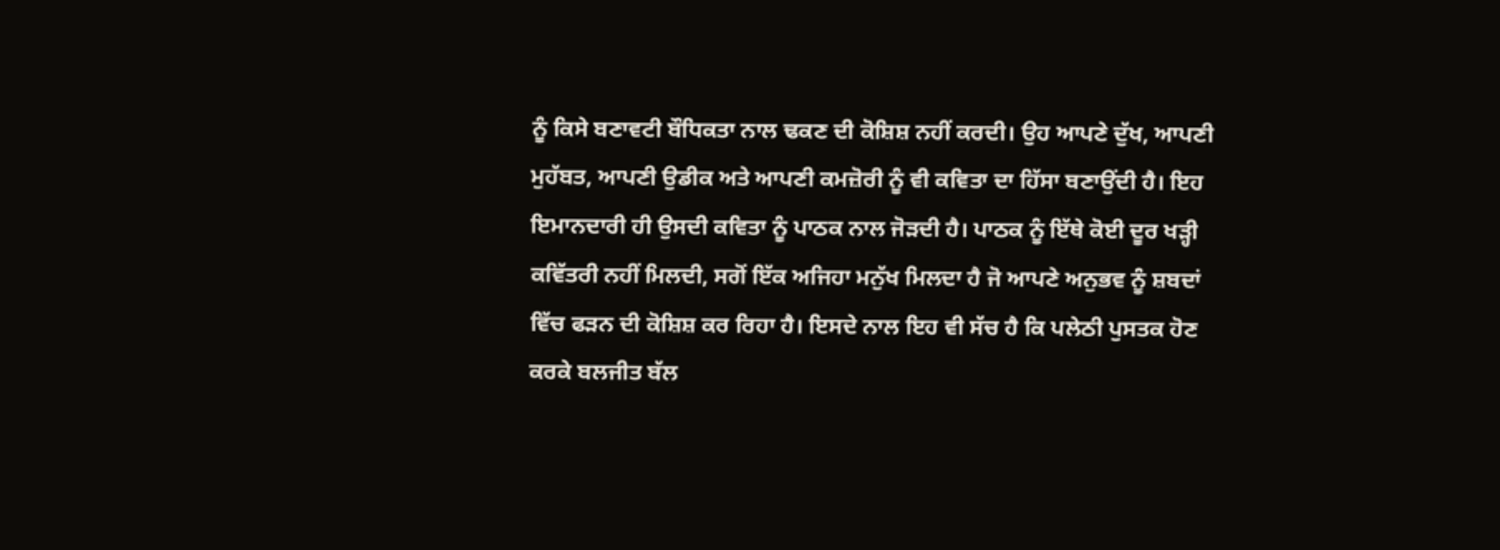ਨੂੰ ਕਿਸੇ ਬਣਾਵਟੀ ਬੌਧਿਕਤਾ ਨਾਲ ਢਕਣ ਦੀ ਕੋਸ਼ਿਸ਼ ਨਹੀਂ ਕਰਦੀ। ਉਹ ਆਪਣੇ ਦੁੱਖ, ਆਪਣੀ ਮੁਹੱਬਤ, ਆਪਣੀ ਉਡੀਕ ਅਤੇ ਆਪਣੀ ਕਮਜ਼ੋਰੀ ਨੂੰ ਵੀ ਕਵਿਤਾ ਦਾ ਹਿੱਸਾ ਬਣਾਉਂਦੀ ਹੈ। ਇਹ ਇਮਾਨਦਾਰੀ ਹੀ ਉਸਦੀ ਕਵਿਤਾ ਨੂੰ ਪਾਠਕ ਨਾਲ ਜੋੜਦੀ ਹੈ। ਪਾਠਕ ਨੂੰ ਇੱਥੇ ਕੋਈ ਦੂਰ ਖੜ੍ਹੀ ਕਵਿੱਤਰੀ ਨਹੀਂ ਮਿਲਦੀ, ਸਗੋਂ ਇੱਕ ਅਜਿਹਾ ਮਨੁੱਖ ਮਿਲਦਾ ਹੈ ਜੋ ਆਪਣੇ ਅਨੁਭਵ ਨੂੰ ਸ਼ਬਦਾਂ ਵਿੱਚ ਫੜਨ ਦੀ ਕੋਸ਼ਿਸ਼ ਕਰ ਰਿਹਾ ਹੈ। ਇਸਦੇ ਨਾਲ ਇਹ ਵੀ ਸੱਚ ਹੈ ਕਿ ਪਲੇਠੀ ਪੁਸਤਕ ਹੋਣ ਕਰਕੇ ਬਲਜੀਤ ਬੱਲ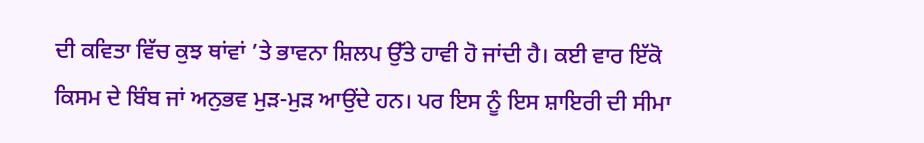ਦੀ ਕਵਿਤਾ ਵਿੱਚ ਕੁਝ ਥਾਂਵਾਂ ’ਤੇ ਭਾਵਨਾ ਸ਼ਿਲਪ ਉੱਤੇ ਹਾਵੀ ਹੋ ਜਾਂਦੀ ਹੈ। ਕਈ ਵਾਰ ਇੱਕੋ ਕਿਸਮ ਦੇ ਬਿੰਬ ਜਾਂ ਅਨੁਭਵ ਮੁੜ-ਮੁੜ ਆਉਂਦੇ ਹਨ। ਪਰ ਇਸ ਨੂੰ ਇਸ ਸ਼ਾਇਰੀ ਦੀ ਸੀਮਾ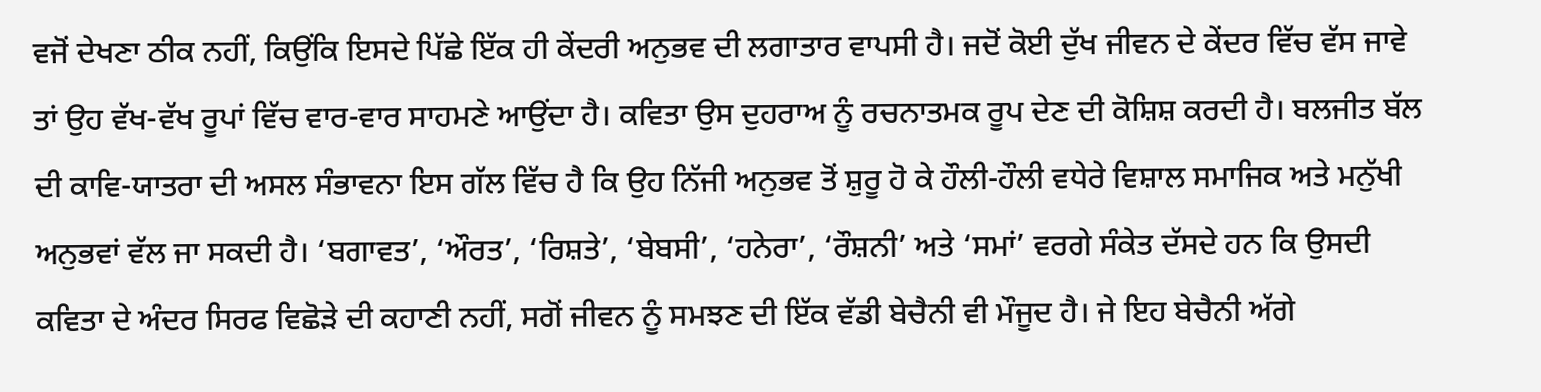ਵਜੋਂ ਦੇਖਣਾ ਠੀਕ ਨਹੀਂ, ਕਿਉਂਕਿ ਇਸਦੇ ਪਿੱਛੇ ਇੱਕ ਹੀ ਕੇਂਦਰੀ ਅਨੁਭਵ ਦੀ ਲਗਾਤਾਰ ਵਾਪਸੀ ਹੈ। ਜਦੋਂ ਕੋਈ ਦੁੱਖ ਜੀਵਨ ਦੇ ਕੇਂਦਰ ਵਿੱਚ ਵੱਸ ਜਾਵੇ ਤਾਂ ਉਹ ਵੱਖ-ਵੱਖ ਰੂਪਾਂ ਵਿੱਚ ਵਾਰ-ਵਾਰ ਸਾਹਮਣੇ ਆਉਂਦਾ ਹੈ। ਕਵਿਤਾ ਉਸ ਦੁਹਰਾਅ ਨੂੰ ਰਚਨਾਤਮਕ ਰੂਪ ਦੇਣ ਦੀ ਕੋਸ਼ਿਸ਼ ਕਰਦੀ ਹੈ। ਬਲਜੀਤ ਬੱਲ ਦੀ ਕਾਵਿ-ਯਾਤਰਾ ਦੀ ਅਸਲ ਸੰਭਾਵਨਾ ਇਸ ਗੱਲ ਵਿੱਚ ਹੈ ਕਿ ਉਹ ਨਿੱਜੀ ਅਨੁਭਵ ਤੋਂ ਸ਼ੁਰੂ ਹੋ ਕੇ ਹੌਲੀ-ਹੌਲੀ ਵਧੇਰੇ ਵਿਸ਼ਾਲ ਸਮਾਜਿਕ ਅਤੇ ਮਨੁੱਖੀ ਅਨੁਭਵਾਂ ਵੱਲ ਜਾ ਸਕਦੀ ਹੈ। ‘ਬਗਾਵਤ’, ‘ਔਰਤ’, ‘ਰਿਸ਼ਤੇ’, ‘ਬੇਬਸੀ’, ‘ਹਨੇਰਾ’, ‘ਰੌਸ਼ਨੀ’ ਅਤੇ ‘ਸਮਾਂ’ ਵਰਗੇ ਸੰਕੇਤ ਦੱਸਦੇ ਹਨ ਕਿ ਉਸਦੀ ਕਵਿਤਾ ਦੇ ਅੰਦਰ ਸਿਰਫ ਵਿਛੋੜੇ ਦੀ ਕਹਾਣੀ ਨਹੀਂ, ਸਗੋਂ ਜੀਵਨ ਨੂੰ ਸਮਝਣ ਦੀ ਇੱਕ ਵੱਡੀ ਬੇਚੈਨੀ ਵੀ ਮੌਜੂਦ ਹੈ। ਜੇ ਇਹ ਬੇਚੈਨੀ ਅੱਗੇ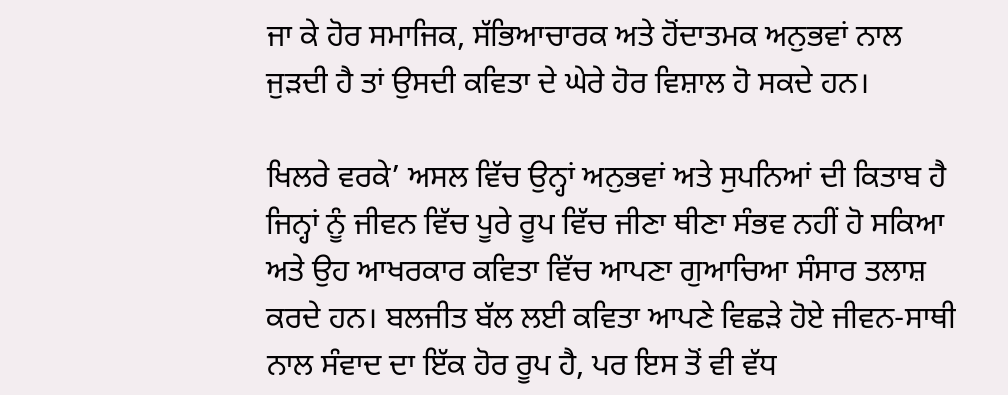ਜਾ ਕੇ ਹੋਰ ਸਮਾਜਿਕ, ਸੱਭਿਆਚਾਰਕ ਅਤੇ ਹੋਂਦਾਤਮਕ ਅਨੁਭਵਾਂ ਨਾਲ ਜੁੜਦੀ ਹੈ ਤਾਂ ਉਸਦੀ ਕਵਿਤਾ ਦੇ ਘੇਰੇ ਹੋਰ ਵਿਸ਼ਾਲ ਹੋ ਸਕਦੇ ਹਨ।

ਖਿਲਰੇ ਵਰਕੇ’ ਅਸਲ ਵਿੱਚ ਉਨ੍ਹਾਂ ਅਨੁਭਵਾਂ ਅਤੇ ਸੁਪਨਿਆਂ ਦੀ ਕਿਤਾਬ ਹੈ ਜਿਨ੍ਹਾਂ ਨੂੰ ਜੀਵਨ ਵਿੱਚ ਪੂਰੇ ਰੂਪ ਵਿੱਚ ਜੀਣਾ ਥੀਣਾ ਸੰਭਵ ਨਹੀਂ ਹੋ ਸਕਿਆ ਅਤੇ ਉਹ ਆਖਰਕਾਰ ਕਵਿਤਾ ਵਿੱਚ ਆਪਣਾ ਗੁਆਚਿਆ ਸੰਸਾਰ ਤਲਾਸ਼ ਕਰਦੇ ਹਨ। ਬਲਜੀਤ ਬੱਲ ਲਈ ਕਵਿਤਾ ਆਪਣੇ ਵਿਛੜੇ ਹੋਏ ਜੀਵਨ-ਸਾਥੀ ਨਾਲ ਸੰਵਾਦ ਦਾ ਇੱਕ ਹੋਰ ਰੂਪ ਹੈ, ਪਰ ਇਸ ਤੋਂ ਵੀ ਵੱਧ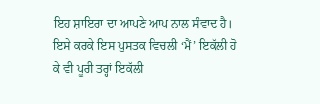ਇਹ ਸ਼ਾਇਰਾ ਦਾ ਆਪਣੇ ਆਪ ਨਾਲ ਸੰਵਾਦ ਹੈ। ਇਸੇ ਕਰਕੇ ਇਸ ਪੁਸਤਕ ਵਿਚਲੀ ‘ਮੈਂ’ ਇਕੱਲੀ ਹੋ ਕੇ ਵੀ ਪੂਰੀ ਤਰ੍ਹਾਂ ਇਕੱਲੀ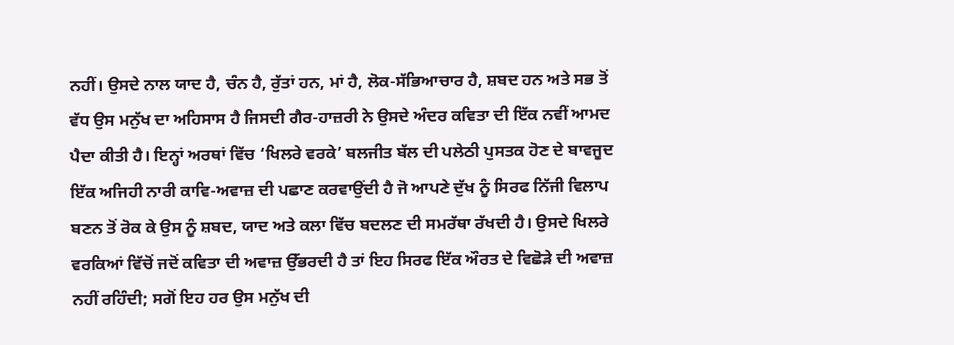ਨਹੀਂ। ਉਸਦੇ ਨਾਲ ਯਾਦ ਹੈ, ਚੰਨ ਹੈ, ਰੁੱਤਾਂ ਹਨ, ਮਾਂ ਹੈ, ਲੋਕ-ਸੱਭਿਆਚਾਰ ਹੈ, ਸ਼ਬਦ ਹਨ ਅਤੇ ਸਭ ਤੋਂ ਵੱਧ ਉਸ ਮਨੁੱਖ ਦਾ ਅਹਿਸਾਸ ਹੈ ਜਿਸਦੀ ਗੈਰ-ਹਾਜ਼ਰੀ ਨੇ ਉਸਦੇ ਅੰਦਰ ਕਵਿਤਾ ਦੀ ਇੱਕ ਨਵੀਂ ਆਮਦ ਪੈਦਾ ਕੀਤੀ ਹੈ। ਇਨ੍ਹਾਂ ਅਰਥਾਂ ਵਿੱਚ ‘ਖਿਲਰੇ ਵਰਕੇ’ ਬਲਜੀਤ ਬੱਲ ਦੀ ਪਲੇਠੀ ਪੁਸਤਕ ਹੋਣ ਦੇ ਬਾਵਜੂਦ ਇੱਕ ਅਜਿਹੀ ਨਾਰੀ ਕਾਵਿ-ਅਵਾਜ਼ ਦੀ ਪਛਾਣ ਕਰਵਾਉਂਦੀ ਹੈ ਜੋ ਆਪਣੇ ਦੁੱਖ ਨੂੰ ਸਿਰਫ ਨਿੱਜੀ ਵਿਲਾਪ ਬਣਨ ਤੋਂ ਰੋਕ ਕੇ ਉਸ ਨੂੰ ਸ਼ਬਦ, ਯਾਦ ਅਤੇ ਕਲਾ ਵਿੱਚ ਬਦਲਣ ਦੀ ਸਮਰੱਥਾ ਰੱਖਦੀ ਹੈ। ਉਸਦੇ ਖਿਲਰੇ ਵਰਕਿਆਂ ਵਿੱਚੋਂ ਜਦੋਂ ਕਵਿਤਾ ਦੀ ਅਵਾਜ਼ ਉੱਭਰਦੀ ਹੈ ਤਾਂ ਇਹ ਸਿਰਫ ਇੱਕ ਔਰਤ ਦੇ ਵਿਛੋੜੇ ਦੀ ਅਵਾਜ਼ ਨਹੀਂ ਰਹਿੰਦੀ; ਸਗੋਂ ਇਹ ਹਰ ਉਸ ਮਨੁੱਖ ਦੀ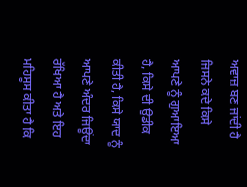ਅਵਾਜ਼ ਬਣ ਜਾਂਦੀ ਹੈ ਜਿਸਨੇ ਕਦੇ ਕਿਸੇ ਆਪਣੇ ਨੂੰ ਗੁਆਇਆ ਹੈ, ਕਿਸੇ ਦੀ ਉਡੀਕ ਕੀਤੀ ਹੈ, ਕਿਸੇ ਯਾਦ ਨੂੰ ਆਪਣੇ ਅੰਦਰ ਜਿਊਂਦਾ ਰੱਖਿਆ ਹੈ ਅਤੇ ਇਹ ਮਹਿਸੂਸ ਕੀਤਾ ਹੈ ਕਿ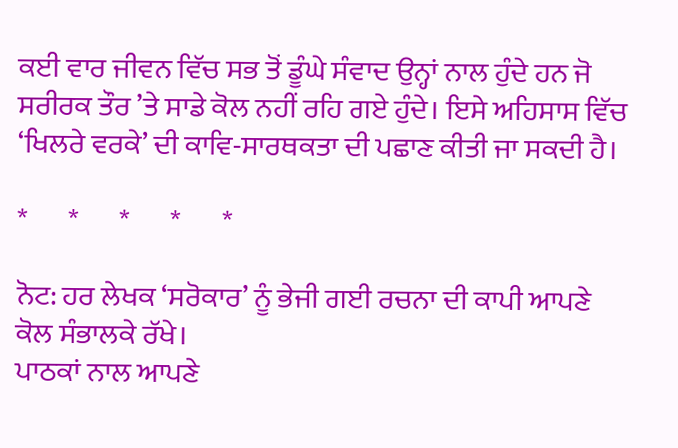ਕਈ ਵਾਰ ਜੀਵਨ ਵਿੱਚ ਸਭ ਤੋਂ ਡੂੰਘੇ ਸੰਵਾਦ ਉਨ੍ਹਾਂ ਨਾਲ ਹੁੰਦੇ ਹਨ ਜੋ ਸਰੀਰਕ ਤੌਰ ’ਤੇ ਸਾਡੇ ਕੋਲ ਨਹੀਂ ਰਹਿ ਗਏ ਹੁੰਦੇ। ਇਸੇ ਅਹਿਸਾਸ ਵਿੱਚ ‘ਖਿਲਰੇ ਵਰਕੇ’ ਦੀ ਕਾਵਿ-ਸਾਰਥਕਤਾ ਦੀ ਪਛਾਣ ਕੀਤੀ ਜਾ ਸਕਦੀ ਹੈ।

*       *       *       *       *

ਨੋਟ: ਹਰ ਲੇਖਕ ‘ਸਰੋਕਾਰ’ ਨੂੰ ਭੇਜੀ ਗਈ ਰਚਨਾ ਦੀ ਕਾਪੀ ਆਪਣੇ ਕੋਲ ਸੰਭਾਲਕੇ ਰੱਖੇ।
ਪਾਠਕਾਂ ਨਾਲ ਆਪਣੇ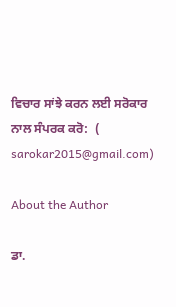ਵਿਚਾਰ ਸਾਂਝੇ ਕਰਨ ਲਈ ਸਰੋਕਾਰ ਨਾਲ ਸੰਪਰਕ ਕਰੋ:  (
sarokar2015@gmail.com)

About the Author

ਡਾ.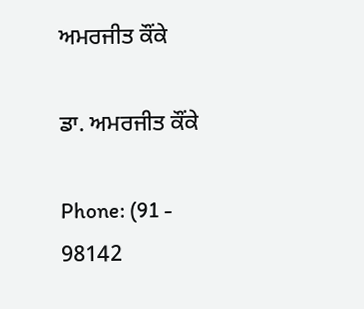ਅਮਰਜੀਤ ਕੌਂਕੇ

ਡਾ. ਅਮਰਜੀਤ ਕੌਂਕੇ

Phone: (91 - 98142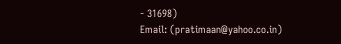- 31698)
Email: (pratimaan@yahoo.co.in)